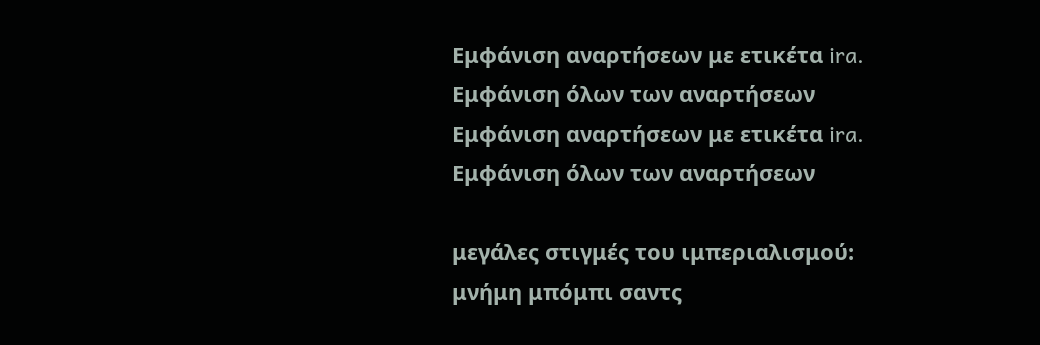Εμφάνιση αναρτήσεων με ετικέτα ira. Εμφάνιση όλων των αναρτήσεων
Εμφάνιση αναρτήσεων με ετικέτα ira. Εμφάνιση όλων των αναρτήσεων

μεγάλες στιγμές του ιμπεριαλισμού: μνήμη μπόμπι σαντς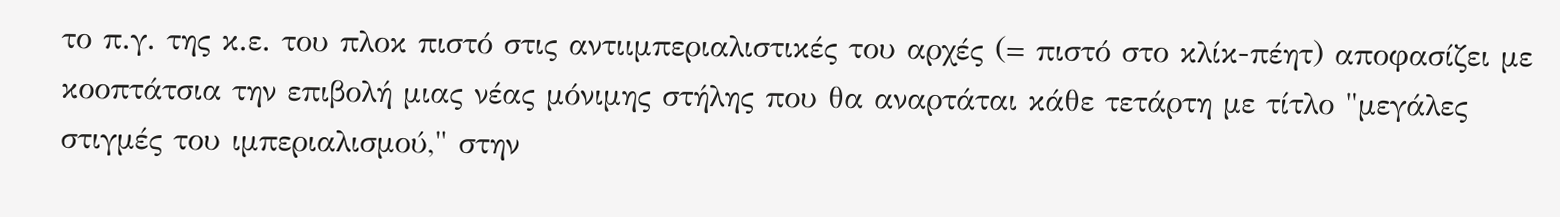το π.γ. της κ.ε. του πλοκ πιστό στις αντιιμπεριαλιστικές του αρχές (= πιστό στο κλίκ-πέητ) αποφασίζει με κοοπτάτσια την επιβολή μιας νέας μόνιμης στήλης που θα αναρτάται κάθε τετάρτη με τίτλο "μεγάλες στιγμές του ιμπεριαλισμού," στην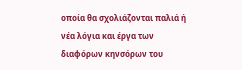οποία θα σχολιάζονται παλιά ή νέα λόγια και έργα των διαφόρων κηνσόρων του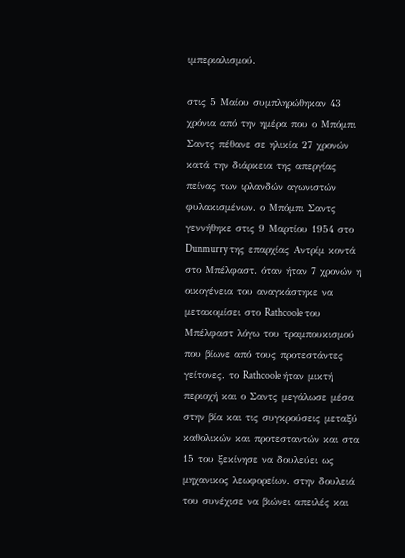ιμπεριαλισμού.

στις 5 Μαίου συμπληρώθηκαν 43 χρόνια από την ημέρα που ο Μπόμπι Σαντς πέθανε σε ηλικία 27 χρονών κατά την διάρκεια της απεργίας πείνας των ιρλανδών αγωνιστών φυλακισμένων. ο Μπόμπι Σαντς γεννήθηκε στις 9 Μαρτίου 1954 στο Dunmurry της επαρχίας Αντρίμ κοντά στο Μπέλφαστ. όταν ήταν 7 χρονών η οικογένεια του αναγκάστηκε να μετακομίσει στο Rathcoole του Μπέλφαστ λόγω του τραμπουκισμού που βίωνε από τους προτεστάντες γείτονες. το Rathcoole ήταν μικτή περιοχή και ο Σαντς μεγάλωσε μέσα στην βία και τις συγκρούσεις μεταξύ καθολικών και προτεσταντών και στα 15 του ξεκίνησε να δουλεύει ως μηχανικος λεωφορείων. στην δουλειά του συνέχισε να βιώνει απειλές και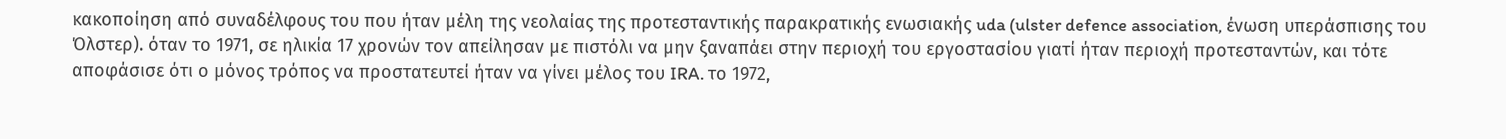κακοποίηση από συναδέλφους του που ήταν μέλη της νεολαίας της προτεσταντικής παρακρατικής ενωσιακής uda (ulster defence association, ένωση υπεράσπισης του Όλστερ). όταν το 1971, σε ηλικία 17 χρονών τον απείλησαν με πιστόλι να μην ξαναπάει στην περιοχή του εργοστασίου γιατί ήταν περιοχή προτεσταντών, και τότε αποφάσισε ότι ο μόνος τρόπος να προστατευτεί ήταν να γίνει μέλος του IRA. το 1972,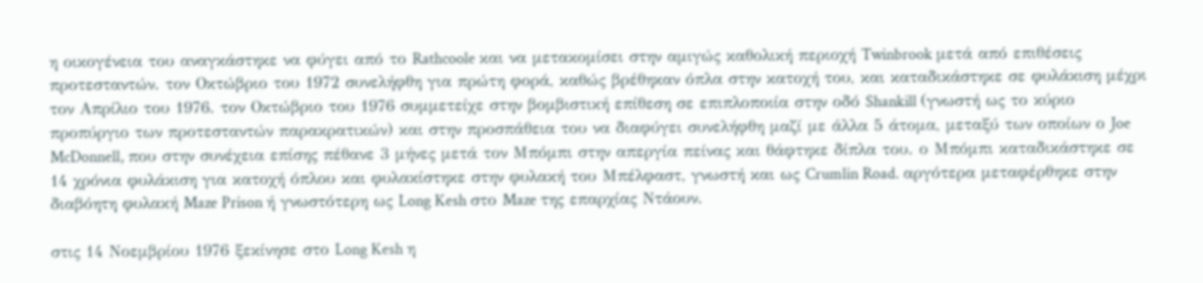η οικογένεια του αναγκάστηκε να φύγει από το Rathcoole και να μετακομίσει στην αμιγώς καθολική περιοχή Twinbrook μετά από επιθέσεις προτεσταντών. τον Οκτώβριο του 1972 συνελήφθη για πρώτη φορά, καθώς βρέθηκαν όπλα στην κατοχή του, και καταδικάστηκε σε φυλάκιση μέχρι τον Απρίλιο του 1976. τον Οκτώβριο του 1976 συμμετείχε στην βομβιστική επίθεση σε επιπλοποιία στην οδό Shankill (γνωστή ως το κύριο προπύργιο των προτεσταντών παρακρατικών) και στην προσπάθεια του να διαφύγει συνελήφθη μαζί με άλλα 5 άτομα, μεταξύ των οποίων ο Joe McDonnell, που στην συνέχεια επίσης πέθανε 3 μήνες μετά τον Μπόμπι στην απεργία πείνας και θάφτηκε δίπλα του. ο Μπόμπι καταδικάστηκε σε 14 χρόνια φυλάκιση για κατοχή όπλου και φυλακίστηκε στην φυλακή του Μπέλφαστ, γνωστή και ως Crumlin Road. αργότερα μεταφέρθηκε στην διαβόητη φυλακή Maze Prison ή γνωστότερη ως Long Kesh στο Maze της επαρχίας Ντάουν.

στις 14 Νοεμβρίου 1976 ξεκίνησε στο Long Kesh η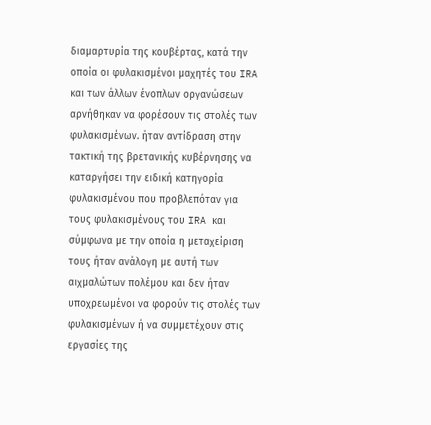διαμαρτυρία της κουβέρτας, κατά την οποία οι φυλακισμένοι μαχητές του IRA και των άλλων ένοπλων οργανώσεων αρνήθηκαν να φορέσουν τις στολές των φυλακισμένων. ήταν αντίδραση στην τακτική της βρετανικής κυβέρνησης να καταργήσει την ειδική κατηγορία φυλακισμένου που προβλεπόταν για τους φυλακισμένους του IRA και σύμφωνα με την οποία η μεταχείριση τους ήταν ανάλογη με αυτή των αιχμαλώτων πολέμου και δεν ήταν υποχρεωμένοι να φορούν τις στολές των φυλακισμένων ή να συμμετέχουν στις εργασίες της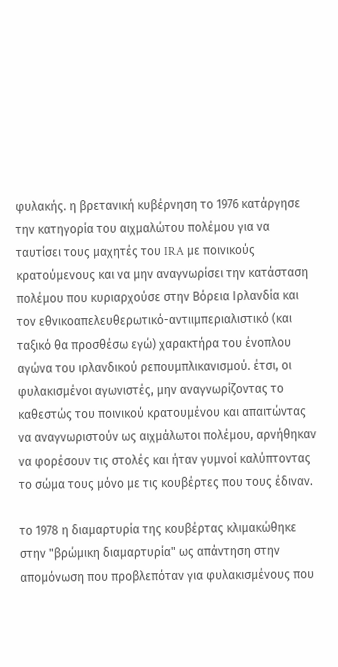φυλακής. η βρετανική κυβέρνηση το 1976 κατάργησε την κατηγορία του αιχμαλώτου πολέμου για να ταυτίσει τους μαχητές του IRA με ποινικούς κρατούμενους και να μην αναγνωρίσει την κατάσταση πολέμου που κυριαρχούσε στην Βόρεια Ιρλανδία και τον εθνικοαπελευθερωτικό-αντιιμπεριαλιστικό (και ταξικό θα προσθέσω εγώ) χαρακτήρα του ένοπλου αγώνα του ιρλανδικού ρεπουμπλικανισμού. έτσι, οι φυλακισμένοι αγωνιστές, μην αναγνωρίζοντας το καθεστώς του ποινικού κρατουμένου και απαιτώντας να αναγνωριστούν ως αιχμάλωτοι πολέμου, αρνήθηκαν να φορέσουν τις στολές και ήταν γυμνοί καλύπτοντας το σώμα τους μόνο με τις κουβέρτες που τους έδιναν.

το 1978 η διαμαρτυρία της κουβέρτας κλιμακώθηκε στην "βρώμικη διαμαρτυρία" ως απάντηση στην απομόνωση που προβλεπόταν για φυλακισμένους που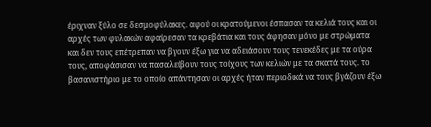έριχναν ξύλο σε δεσμοφύλακες. αφού οι κρατούμενοι έσπασαν τα κελιά τους και οι αρχές των φυλακών αφαίρεσαν τα κρεβάτια και τους άφησαν μόνο με στρώματα και δεν τους επέτρεπαν να βγουν έξω για να αδειάσουν τους τενεκέδες με τα ούρα τους, αποφάσισαν να πασαλείβουν τους τοίχους των κελιών με τα σκατά τους. το βασανιστήριο με το οποίο απάντησαν οι αρχές ήταν περιοδικά να τους βγάζουν έξω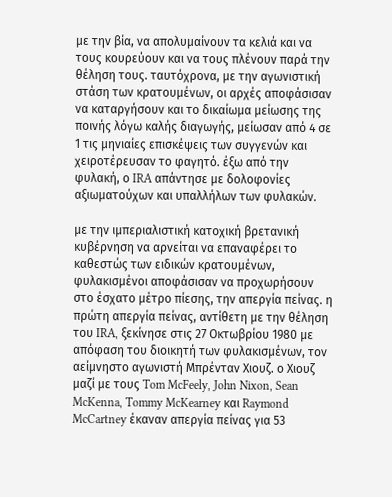με την βία, να απολυμαίνουν τα κελιά και να τους κουρεύουν και να τους πλένουν παρά την θέληση τους. ταυτόχρονα, με την αγωνιστική στάση των κρατουμένων, οι αρχές αποφάσισαν να καταργήσουν και το δικαίωμα μείωσης της ποινής λόγω καλής διαγωγής, μείωσαν από 4 σε 1 τις μηνιαίες επισκέψεις των συγγενών και χειροτέρευσαν το φαγητό. έξω από την φυλακή, ο IRA απάντησε με δολοφονίες αξιωματούχων και υπαλλήλων των φυλακών.

με την ιμπεριαλιστική κατοχική βρετανική κυβέρνηση να αρνείται να επαναφέρει το καθεστώς των ειδικών κρατουμένων, φυλακισμένοι αποφάσισαν να προχωρήσουν στο έσχατο μέτρο πίεσης, την απεργία πείνας. η πρώτη απεργία πείνας, αντίθετη με την θέληση του IRA, ξεκίνησε στις 27 Οκτωβρίου 1980 με απόφαση του διοικητή των φυλακισμένων, τον αείμνηστο αγωνιστή Μπρένταν Χιουζ. ο Χιουζ μαζί με τους Tom McFeely, John Nixon, Sean McKenna, Tommy McKearney και Raymond McCartney έκαναν απεργία πείνας για 53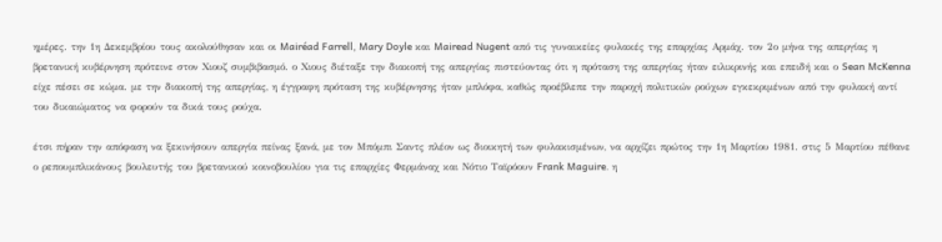ημέρες. την 1η Δεκεμβρίου τους ακολούθησαν και οι Mairéad Farrell, Mary Doyle και Mairead Nugent από τις γυναικείες φυλακές της επαρχίας Αρμάχ. τον 2ο μήνα της απεργίας η βρετανική κυβέρνηση πρότεινε στον Χιουζ συμβιβασμό. ο Χιους διέταξε την διακοπή της απεργίας πιστεύοντας ότι η πρόταση της απεργίας ήταν ειλικρινής και επειδή και ο Sean McKenna είχε πέσει σε κώμα. με την διακοπή της απεργίας, η έγγραφη πρόταση της κυβέρνησης ήταν μπλόφα, καθώς προέβλεπε την παροχή πολιτικών ρούχων εγκεκριμένων από την φυλακή αντί του δικαιώματος να φορούν τα δικά τους ρούχα.

έτσι πήραν την απόφαση να ξεκινήσουν απεργία πείνας ξανά, με τον Μπόμπι Σαντς πλέον ως διοικητή των φυλακισμένων, να αρχίζει πρώτος την 1η Μαρτίου 1981. στις 5 Μαρτίου πέθανε ο ρεπουμπλικάνους βουλευτής του βρετανικού κοινοβουλίου για τις επαρχίες Φερμάναχ και Νότιο Ταϊρόουν Frank Maguire. η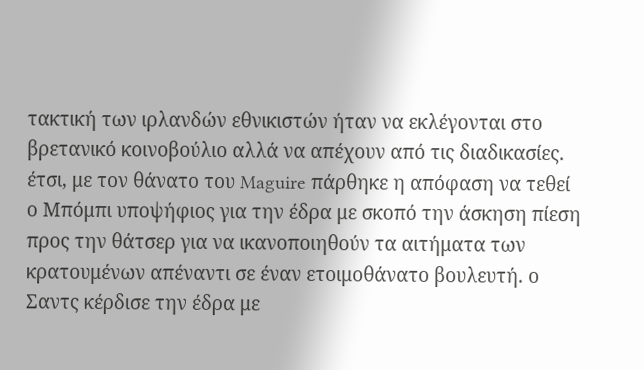τακτική των ιρλανδών εθνικιστών ήταν να εκλέγονται στο βρετανικό κοινοβούλιο αλλά να απέχουν από τις διαδικασίες. έτσι, με τον θάνατο του Maguire πάρθηκε η απόφαση να τεθεί ο Μπόμπι υποψήφιος για την έδρα με σκοπό την άσκηση πίεση προς την θάτσερ για να ικανοποιηθούν τα αιτήματα των κρατουμένων απέναντι σε έναν ετοιμοθάνατο βουλευτή. ο Σαντς κέρδισε την έδρα με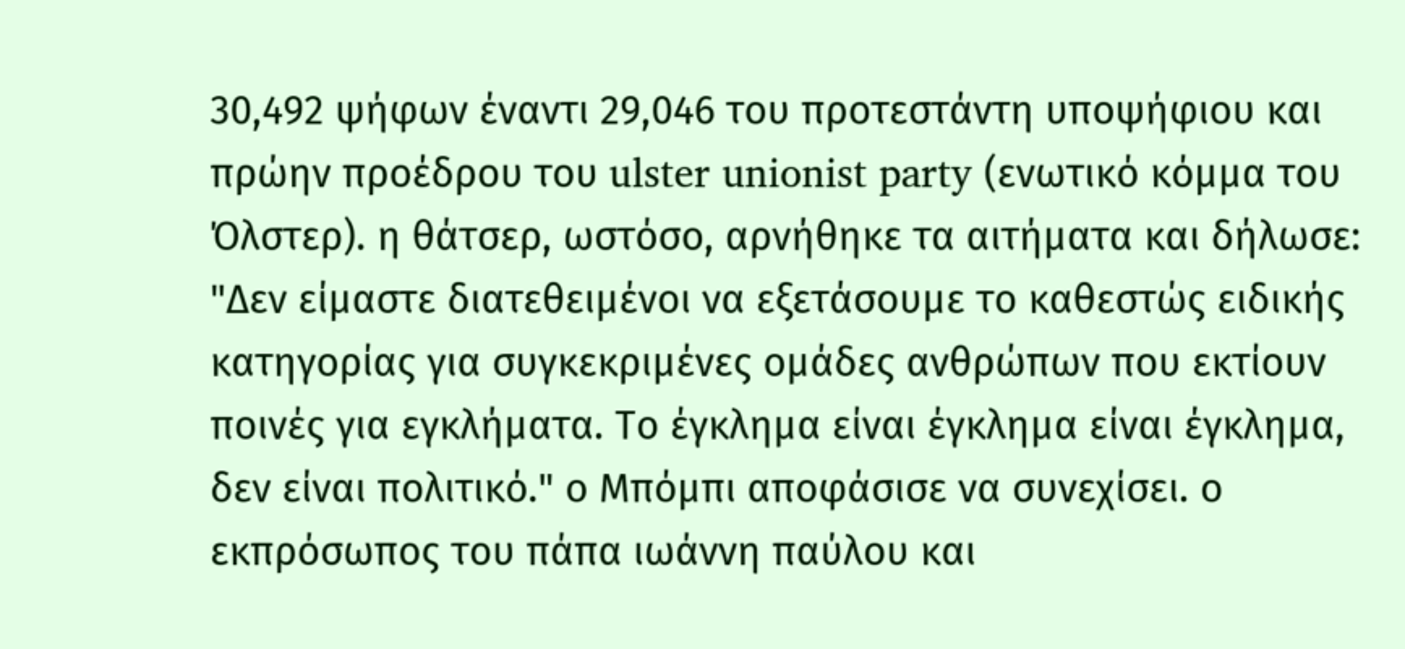30,492 ψήφων έναντι 29,046 του προτεστάντη υποψήφιου και πρώην προέδρου του ulster unionist party (ενωτικό κόμμα του Όλστερ). η θάτσερ, ωστόσο, αρνήθηκε τα αιτήματα και δήλωσε: "Δεν είμαστε διατεθειμένοι να εξετάσουμε το καθεστώς ειδικής κατηγορίας για συγκεκριμένες ομάδες ανθρώπων που εκτίουν ποινές για εγκλήματα. Το έγκλημα είναι έγκλημα είναι έγκλημα, δεν είναι πολιτικό." ο Μπόμπι αποφάσισε να συνεχίσει. ο εκπρόσωπος του πάπα ιωάννη παύλου και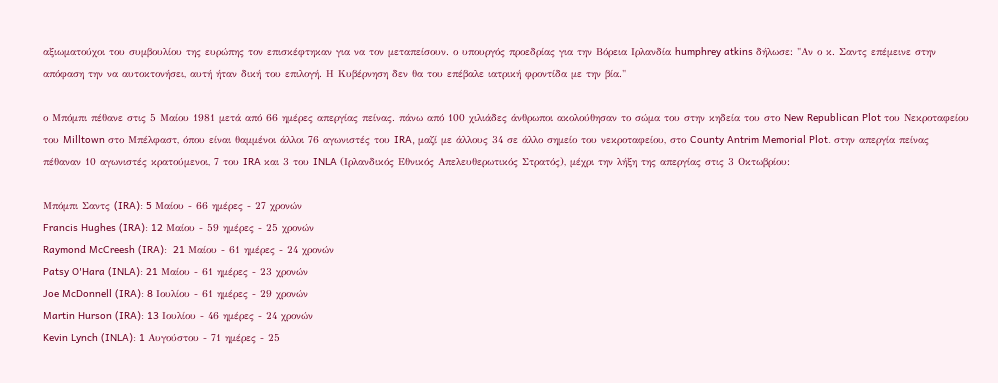αξιωματούχοι του συμβουλίου της ευρώπης τον επισκέφτηκαν για να τον μεταπείσουν. ο υπουργός προεδρίας για την Βόρεια Ιρλανδία humphrey atkins δήλωσε: "Αν ο κ. Σαντς επέμεινε στην απόφαση την να αυτοκτονήσει, αυτή ήταν δική του επιλογή. Η Κυβέρνηση δεν θα του επέβαλε ιατρική φροντίδα με την βία."

ο Μπόμπι πέθανε στις 5 Μαίου 1981 μετά από 66 ημέρες απεργίας πείνας. πάνω από 100 χιλιάδες άνθρωποι ακολούθησαν το σώμα του στην κηδεία του στο New Republican Plot του Νεκροταφείου του Milltown στο Μπέλφαστ, όπου είναι θαμμένοι άλλοι 76 αγωνιστές του IRA, μαζί με άλλους 34 σε άλλο σημείο του νεκροταφείου, στο County Antrim Memorial Plot. στην απεργία πείνας πέθαναν 10 αγωνιστές κρατούμενοι, 7 του IRA και 3 του INLA (Ιρλανδικός Εθνικός Απελευθερωτικός Στρατός), μέχρι την λήξη της απεργίας στις 3 Οκτωβρίου:

Μπόμπι Σαντς (IRA): 5 Μαίου - 66 ημέρες - 27 χρονών
Francis Hughes (IRA): 12 Μαίου - 59 ημέρες - 25 χρονών
Raymond McCreesh (IRA):  21 Μαίου - 61 ημέρες - 24 χρονών
Patsy O'Hara (INLA): 21 Μαίου - 61 ημέρες - 23 χρονών
Joe McDonnell (IRA): 8 Ιουλίου - 61 ημέρες - 29 χρονών
Martin Hurson (IRA): 13 Ιουλίου - 46 ημέρες - 24 χρονών
Kevin Lynch (INLA): 1 Αυγούστου - 71 ημέρες - 25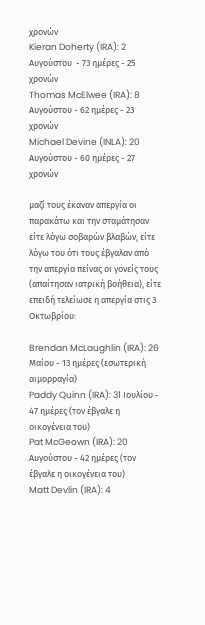χρονών
Kieran Doherty (IRA): 2 Αυγούστου  - 73 ημέρες - 25 χρονών
Thomas McElwee (IRA): 8 Αυγούστου - 62 ημέρες - 23 χρονών
Michael Devine (INLA): 20 Αυγούστου - 60 ημέρες - 27 χρονών

μαζί τους έκαναν απεργία οι παρακάτω και την σταμάτησαν είτε λόγω σοβαρών βλαβών, είτε λόγω του ότι τους έβγαλαν από την απεργία πείνας οι γονείς τους (απαίτησαν ιατρική βοήθεια), είτε επειδή τελείωσε η απεργία στις 3 Οκτωβρίου:

Brendan McLaughlin (IRA): 26 Μαίου - 13 ημέρες (εσωτερική αιμορραγία)
Paddy Quinn (IRA): 31 Ιουλίου - 47 ημέρες (τον έβγαλε η οικογένεια του)
Pat McGeown (IRA): 20 Αυγούστου - 42 ημέρες (τον έβγαλε η οικογένεια του)
Matt Devlin (IRA): 4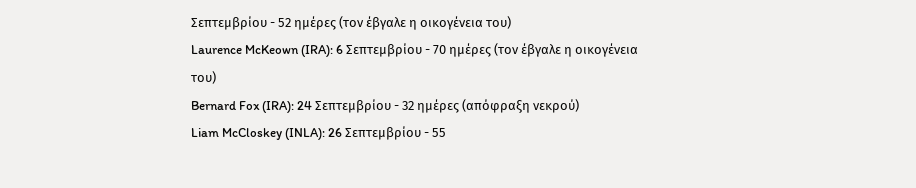Σεπτεμβρίου - 52 ημέρες (τον έβγαλε η οικογένεια του)
Laurence McKeown (IRA): 6 Σεπτεμβρίου - 70 ημέρες (τον έβγαλε η οικογένεια του)
Bernard Fox (IRA): 24 Σεπτεμβρίου - 32 ημέρες (απόφραξη νεκρού)
Liam McCloskey (INLA): 26 Σεπτεμβρίου - 55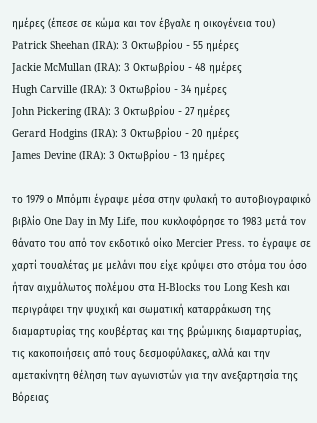ημέρες (έπεσε σε κώμα και τον έβγαλε η οικογένεια του)
Patrick Sheehan (IRA): 3 Οκτωβρίου - 55 ημέρες
Jackie McMullan (IRA): 3 Οκτωβρίου - 48 ημέρες
Hugh Carville (IRA): 3 Οκτωβρίου - 34 ημέρες
John Pickering (IRA): 3 Οκτωβρίου - 27 ημέρες
Gerard Hodgins (IRA): 3 Οκτωβρίου - 20 ημέρες
James Devine (IRA): 3 Οκτωβρίου - 13 ημέρες

το 1979 ο Μπόμπι έγραψε μέσα στην φυλακή το αυτοβιογραφικό βιβλίο One Day in My Life, που κυκλοφόρησε το 1983 μετά τον θάνατο του από τον εκδοτικό οίκο Mercier Press. το έγραψε σε χαρτί τουαλέτας με μελάνι που είχε κρύψει στο στόμα του όσο ήταν αιχμάλωτος πολέμου στα H-Blocks του Long Kesh και περιγράφει την ψυχική και σωματική καταρράκωση της διαμαρτυρίας της κουβέρτας και της βρώμικης διαμαρτυρίας, τις κακοποιήσεις από τους δεσμοφύλακες, αλλά και την αμετακίνητη θέληση των αγωνιστών για την ανεξαρτησία της Βόρειας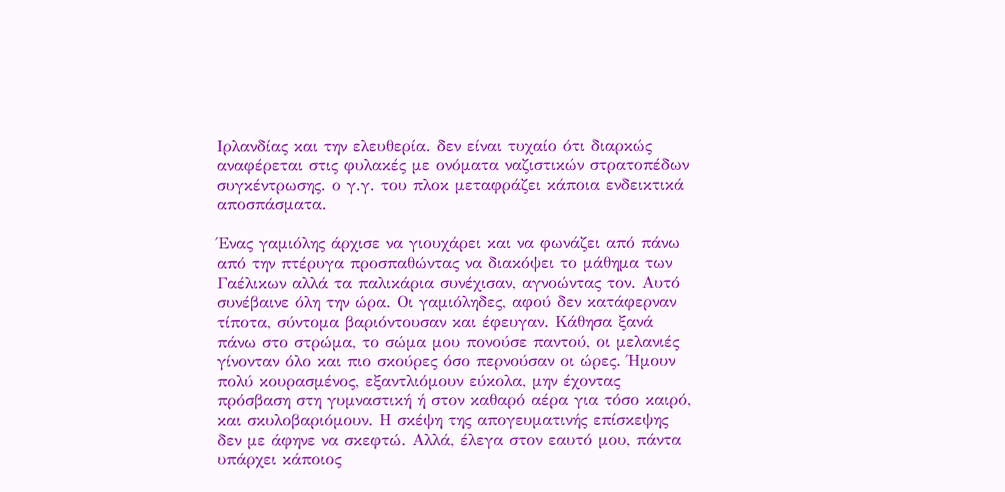Ιρλανδίας και την ελευθερία. δεν είναι τυχαίο ότι διαρκώς αναφέρεται στις φυλακές με ονόματα ναζιστικών στρατοπέδων συγκέντρωσης. ο γ.γ. του πλοκ μεταφράζει κάποια ενδεικτικά αποσπάσματα.

Ένας γαμιόλης άρχισε να γιουχάρει και να φωνάζει από πάνω από την πτέρυγα προσπαθώντας να διακόψει το μάθημα των Γαέλικων αλλά τα παλικάρια συνέχισαν, αγνοώντας τον. Αυτό συνέβαινε όλη την ώρα. Οι γαμιόληδες, αφού δεν κατάφερναν τίποτα, σύντομα βαριόντουσαν και έφευγαν. Κάθησα ξανά πάνω στο στρώμα, το σώμα μου πονούσε παντού, οι μελανιές γίνονταν όλο και πιο σκούρες όσο περνούσαν οι ώρες. Ήμουν πολύ κουρασμένος, εξαντλιόμουν εύκολα, μην έχοντας πρόσβαση στη γυμναστική ή στον καθαρό αέρα για τόσο καιρό, και σκυλοβαριόμουν. Η σκέψη της απογευματινής επίσκεψης δεν με άφηνε να σκεφτώ. Αλλά, έλεγα στον εαυτό μου, πάντα υπάρχει κάποιος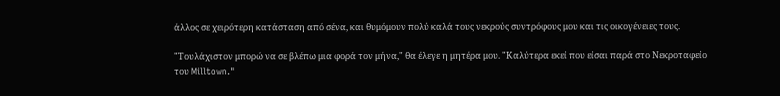άλλος σε χειρότερη κατάσταση από σένα, και θυμόμουν πολύ καλά τους νεκρούς συντρόφους μου και τις οικογένειες τους.

"Τουλάχιστον μπορώ να σε βλέπω μια φορά τον μήνα," θα έλεγε η μητέρα μου. "Καλύτερα εκεί που είσαι παρά στο Νεκροταφείο του Milltown."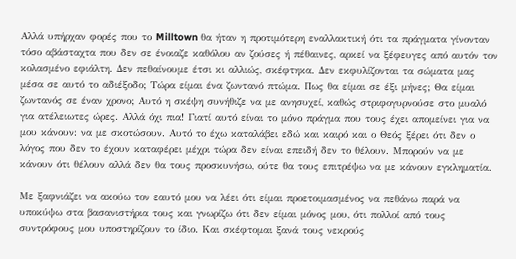Αλλά υπήρχαν φορές που το Milltown θα ήταν η προτιμότερη εναλλακτική ότι τα πράγματα γίνονταν τόσο αβάσταχτα που δεν σε ένοιαζε καθόλου αν ζούσες ή πέθαινες, αρκεί να ξέφευγες από αυτόν τον κολασμένο εφιάλτη. Δεν πεθαίνουμε έτσι κι αλλιώς, σκέφτηκα. Δεν εκφυλίζονται τα σώματα μας μέσα σε αυτό το αδιέξοδο; Τώρα είμαι ένα ζωντανό πτώμα. Πως θα είμαι σε έξι μήνες; Θα είμαι ζωντανός σε έναν χρονο; Αυτό η σκέψη συνήθιζε να με ανησυχεί, καθώς στριφογυρνούσε στο μυαλό για ατέλειωτες ώρες. Αλλά όχι πια! Γιατί αυτό είναι το μόνο πράγμα που τους έχει απομείνει για να μου κάνουν: να με σκοτώσουν. Αυτό το έχω καταλάβει εδώ και καιρό και ο Θεός ξέρει ότι δεν ο λόγος που δεν το έχουν καταφέρει μέχρι τώρα δεν είναι επειδή δεν το θέλουν. Μπορούν να με κάνουν ότι θέλουν αλλά δεν θα τους προσκυνήσω, ούτε θα τους επιτρέψω να με κάνουν εγκληματία.

Με ξαφνιάζει να ακούω τον εαυτό μου να λέει ότι είμαι προετοιμασμένος να πεθάνω παρά να υποκύψω στα βασανιστήρια τους και γνωρίζω ότι δεν είμαι μόνος μου, ότι πολλοί από τους συντρόφους μου υποστηρίζουν το ίδιο. Και σκέφτομαι ξανά τους νεκρούς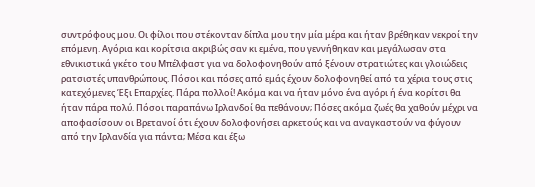συντρόφους μου. Οι φίλοι που στέκονταν δίπλα μου την μία μέρα και ήταν βρέθηκαν νεκροί την επόμενη. Αγόρια και κορίτσια ακριβώς σαν κι εμένα, που γεννήθηκαν και μεγάλωσαν στα εθνικιστικά γκέτο του Μπέλφαστ για να δολοφονηθούν από ξένουν στρατιώτες και γλοιώδεις ρατσιστές υπανθρώπους. Πόσοι και πόσες από εμάς έχουν δολοφονηθεί από τα χέρια τους στις κατεχόμενες Έξι Επαρχίες. Πάρα πολλοί! Ακόμα και να ήταν μόνο ένα αγόρι ή ένα κορίτσι θα ήταν πάρα πολύ. Πόσοι παραπάνω Ιρλανδοί θα πεθάνουν; Πόσες ακόμα ζωές θα χαθούν μέχρι να αποφασίσουν οι Βρετανοί ότι έχουν δολοφονήσει αρκετούς και να αναγκαστούν να φύγουν από την Ιρλανδία για πάντα; Μέσα και έξω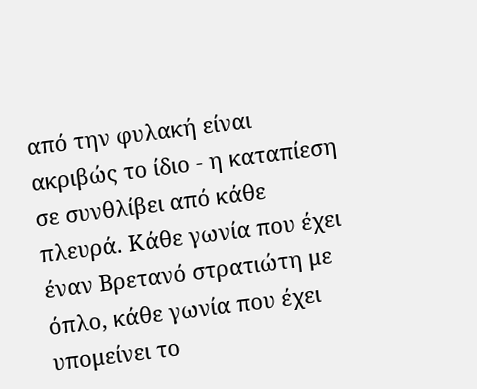από την φυλακή είναι ακριβώς το ίδιο - η καταπίεση σε συνθλίβει από κάθε πλευρά. Κάθε γωνία που έχει έναν Βρετανό στρατιώτη με όπλο, κάθε γωνία που έχει υπομείνει το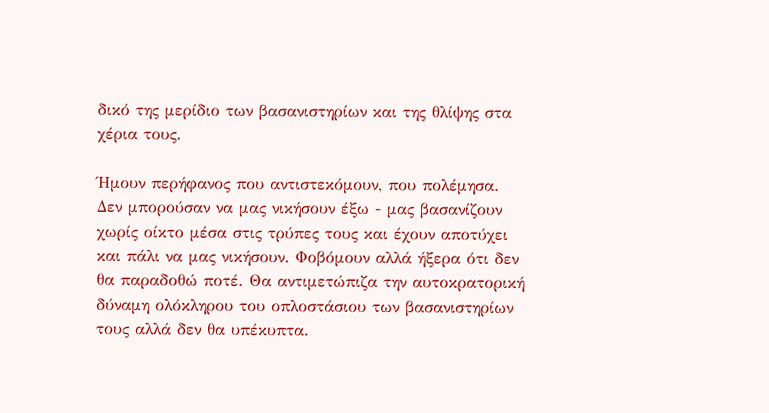δικό της μερίδιο των βασανιστηρίων και της θλίψης στα χέρια τους.

Ήμουν περήφανος που αντιστεκόμουν, που πολέμησα. Δεν μπορούσαν να μας νικήσουν έξω - μας βασανίζουν χωρίς οίκτο μέσα στις τρύπες τους και έχουν αποτύχει και πάλι να μας νικήσουν. Φοβόμουν αλλά ήξερα ότι δεν θα παραδοθώ ποτέ. Θα αντιμετώπιζα την αυτοκρατορική δύναμη ολόκληρου του οπλοστάσιου των βασανιστηρίων τους αλλά δεν θα υπέκυπτα.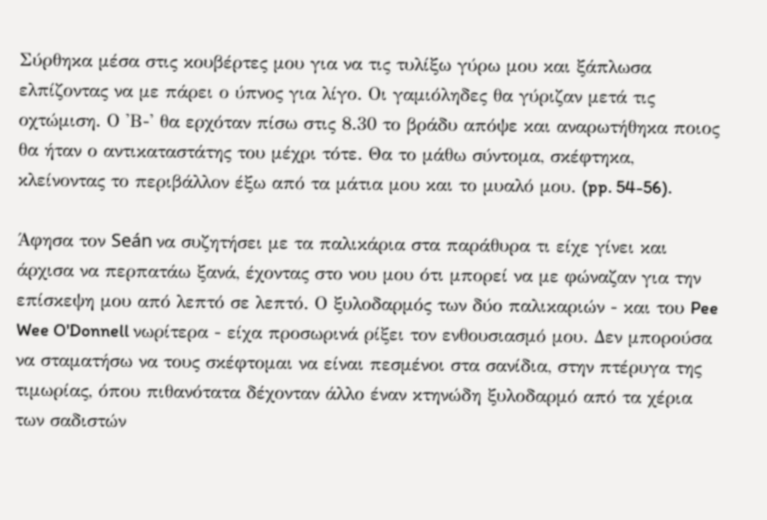Σύρθηκα μέσα στις κουβέρτες μου για να τις τυλίξω γύρω μου και ξάπλωσα ελπίζοντας να με πάρει ο ύπνος για λίγο. Οι γαμιόληδες θα γύριζαν μετά τις οχτώμιση. Ο 'Β-' θα ερχόταν πίσω στις 8.30 το βράδυ απόψε και αναρωτήθηκα ποιος θα ήταν ο αντικαταστάτης του μέχρι τότε. Θα το μάθω σύντομα, σκέφτηκα, κλείνοντας το περιβάλλον έξω από τα μάτια μου και το μυαλό μου. (pp. 54-56).

Άφησα τον Seán να συζητήσει με τα παλικάρια στα παράθυρα τι είχε γίνει και άρχισα να περπατάω ξανά, έχοντας στο νου μου ότι μπορεί να με φώναζαν για την επίσκεψη μου από λεπτό σε λεπτό. Ο ξυλοδαρμός των δύο παλικαριών - και του Pee Wee O'Donnell νωρίτερα - είχα προσωρινά ρίξει τον ενθουσιασμό μου. Δεν μπορούσα να σταματήσω να τους σκέφτομαι να είναι πεσμένοι στα σανίδια, στην πτέρυγα της τιμωρίας, όπου πιθανότατα δέχονταν άλλο έναν κτηνώδη ξυλοδαρμό από τα χέρια των σαδιστών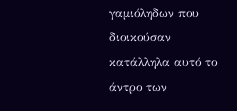γαμιόληδων που διοικούσαν κατάλληλα αυτό το άντρο των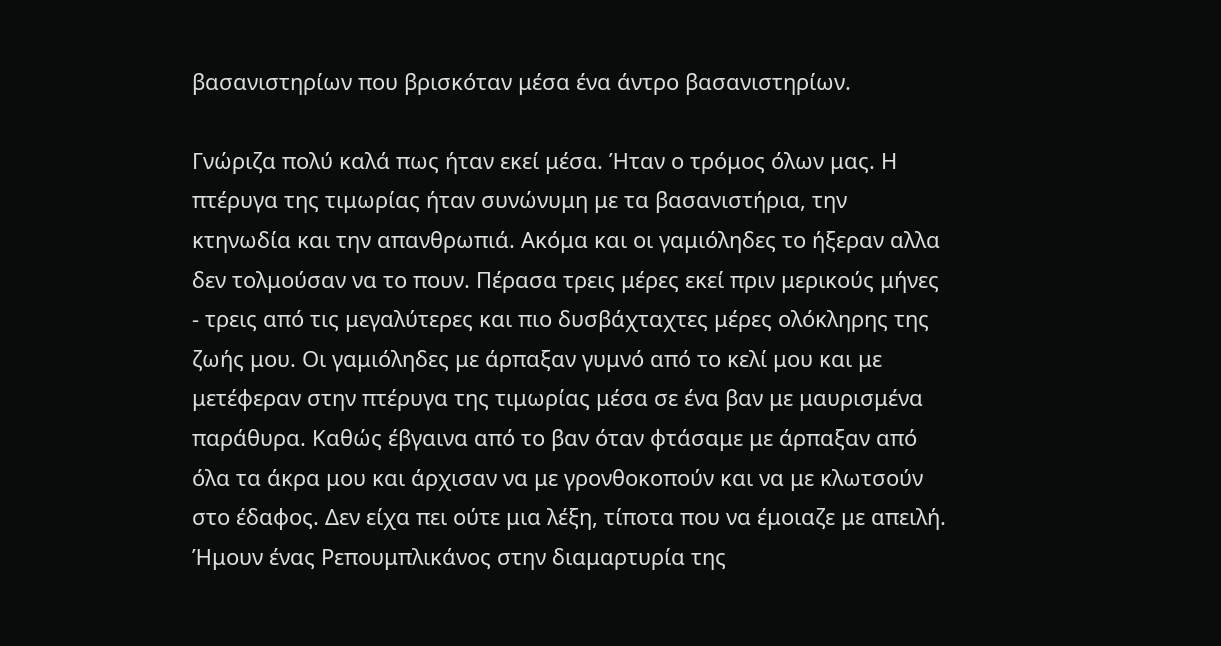βασανιστηρίων που βρισκόταν μέσα ένα άντρο βασανιστηρίων.

Γνώριζα πολύ καλά πως ήταν εκεί μέσα. Ήταν ο τρόμος όλων μας. Η πτέρυγα της τιμωρίας ήταν συνώνυμη με τα βασανιστήρια, την κτηνωδία και την απανθρωπιά. Ακόμα και οι γαμιόληδες το ήξεραν αλλα δεν τολμούσαν να το πουν. Πέρασα τρεις μέρες εκεί πριν μερικούς μήνες - τρεις από τις μεγαλύτερες και πιο δυσβάχταχτες μέρες ολόκληρης της ζωής μου. Οι γαμιόληδες με άρπαξαν γυμνό από το κελί μου και με μετέφεραν στην πτέρυγα της τιμωρίας μέσα σε ένα βαν με μαυρισμένα παράθυρα. Καθώς έβγαινα από το βαν όταν φτάσαμε με άρπαξαν από όλα τα άκρα μου και άρχισαν να με γρονθοκοπούν και να με κλωτσούν στο έδαφος. Δεν είχα πει ούτε μια λέξη, τίποτα που να έμοιαζε με απειλή. Ήμουν ένας Ρεπουμπλικάνος στην διαμαρτυρία της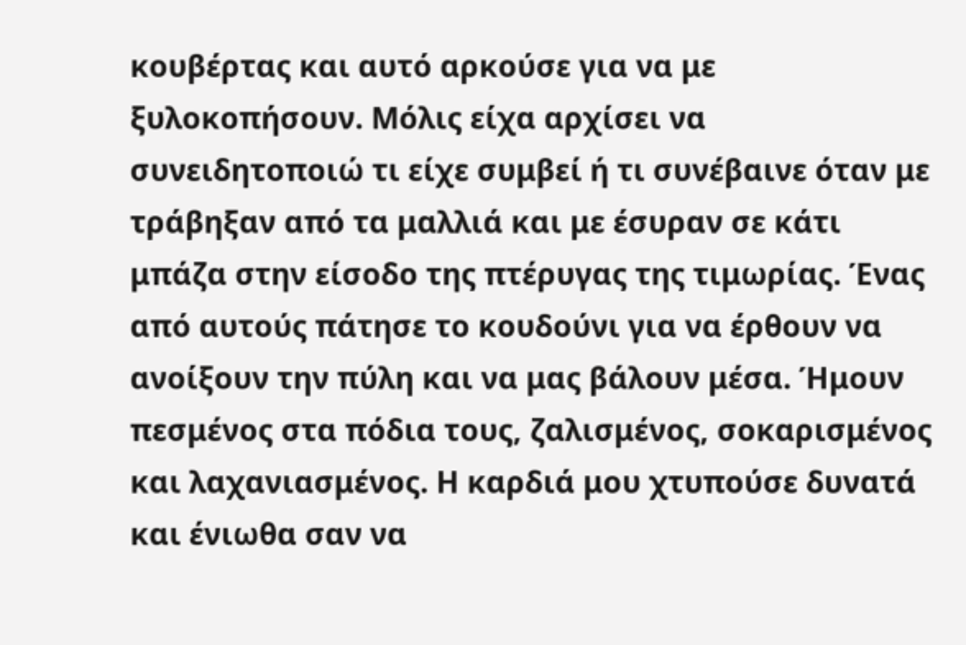κουβέρτας και αυτό αρκούσε για να με ξυλοκοπήσουν. Μόλις είχα αρχίσει να συνειδητοποιώ τι είχε συμβεί ή τι συνέβαινε όταν με τράβηξαν από τα μαλλιά και με έσυραν σε κάτι μπάζα στην είσοδο της πτέρυγας της τιμωρίας. Ένας από αυτούς πάτησε το κουδούνι για να έρθουν να ανοίξουν την πύλη και να μας βάλουν μέσα. Ήμουν πεσμένος στα πόδια τους, ζαλισμένος, σοκαρισμένος και λαχανιασμένος. Η καρδιά μου χτυπούσε δυνατά και ένιωθα σαν να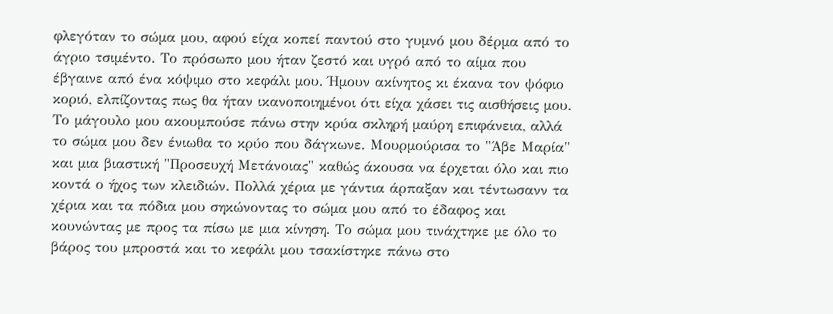φλεγόταν το σώμα μου, αφού είχα κοπεί παντού στο γυμνό μου δέρμα από το άγριο τσιμέντο. Το πρόσωπο μου ήταν ζεστό και υγρό από το αίμα που έβγαινε από ένα κόψιμο στο κεφάλι μου. Ήμουν ακίνητος κι έκανα τον ψόφιο κοριό, ελπίζοντας πως θα ήταν ικανοποιημένοι ότι είχα χάσει τις αισθήσεις μου. Το μάγουλο μου ακουμπούσε πάνω στην κρύα σκληρή μαύρη επιφάνεια, αλλά το σώμα μου δεν ένιωθα το κρύο που δάγκωνε. Μουρμούρισα το "Άβε Μαρία" και μια βιαστική "Προσευχή Μετάνοιας" καθώς άκουσα να έρχεται όλο και πιο κοντά ο ήχος των κλειδιών. Πολλά χέρια με γάντια άρπαξαν και τέντωσανν τα χέρια και τα πόδια μου σηκώνοντας το σώμα μου από το έδαφος και κουνώντας με προς τα πίσω με μια κίνηση. Το σώμα μου τινάχτηκε με όλο το βάρος του μπροστά και το κεφάλι μου τσακίστηκε πάνω στο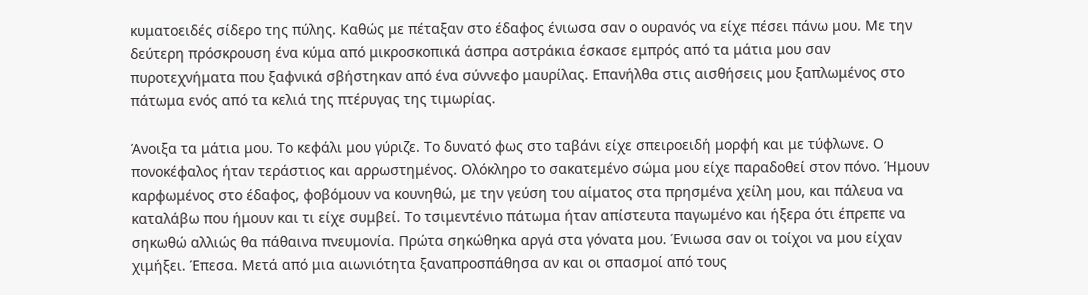κυματοειδές σίδερο της πύλης. Καθώς με πέταξαν στο έδαφος ένιωσα σαν ο ουρανός να είχε πέσει πάνω μου. Με την δεύτερη πρόσκρουση ένα κύμα από μικροσκοπικά άσπρα αστράκια έσκασε εμπρός από τα μάτια μου σαν πυροτεχνήματα που ξαφνικά σβήστηκαν από ένα σύννεφο μαυρίλας. Επανήλθα στις αισθήσεις μου ξαπλωμένος στο πάτωμα ενός από τα κελιά της πτέρυγας της τιμωρίας.

Άνοιξα τα μάτια μου. Το κεφάλι μου γύριζε. Το δυνατό φως στο ταβάνι είχε σπειροειδή μορφή και με τύφλωνε. Ο πονοκέφαλος ήταν τεράστιος και αρρωστημένος. Ολόκληρο το σακατεμένο σώμα μου είχε παραδοθεί στον πόνο. Ήμουν καρφωμένος στο έδαφος, φοβόμουν να κουνηθώ, με την γεύση του αίματος στα πρησμένα χείλη μου, και πάλευα να καταλάβω που ήμουν και τι είχε συμβεί. Το τσιμεντένιο πάτωμα ήταν απίστευτα παγωμένο και ήξερα ότι έπρεπε να σηκωθώ αλλιώς θα πάθαινα πνευμονία. Πρώτα σηκώθηκα αργά στα γόνατα μου. Ένιωσα σαν οι τοίχοι να μου είχαν χιμήξει. Έπεσα. Μετά από μια αιωνιότητα ξαναπροσπάθησα αν και οι σπασμοί από τους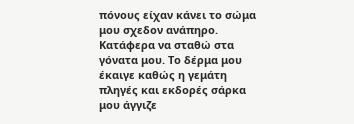πόνους είχαν κάνει το σώμα μου σχεδον ανάπηρο. Κατάφερα να σταθώ στα γόνατα μου. Το δέρμα μου έκαιγε καθώς η γεμάτη πληγές και εκδορές σάρκα μου άγγιζε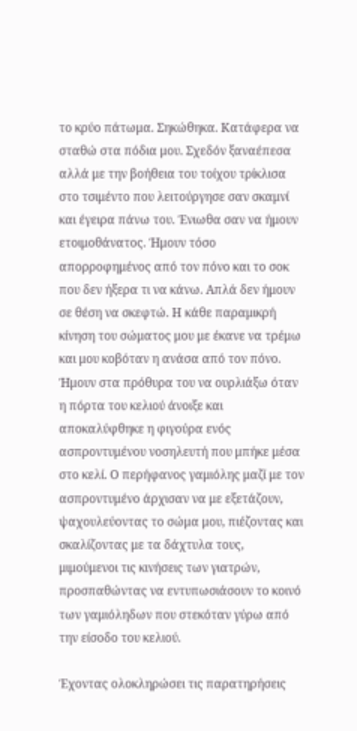το κρύο πάτωμα. Σηκώθηκα. Κατάφερα να σταθώ στα πόδια μου. Σχεδόν ξαναέπεσα αλλά με την βοήθεια του τοίχου τρίκλισα στο τσιμέντο που λειτούργησε σαν σκαμνί και έγειρα πάνω του. Ένιωθα σαν να ήμουν ετοιμοθάνατος. Ήμουν τόσο απορροφημένος από τον πόνο και το σοκ που δεν ήξερα τι να κάνω. Απλά δεν ήμουν σε θέση να σκεφτώ. Η κάθε παραμικρή κίνηση του σώματος μου με έκανε να τρέμω και μου κοβόταν η ανάσα από τον πόνο. Ήμουν στα πρόθυρα του να ουρλιάξω όταν η πόρτα του κελιού άνοιξε και αποκαλύφθηκε η φιγούρα ενός ασπροντυμένου νοσηλευτή που μπήκε μέσα στο κελί. Ο περήφανος γαμιόλης μαζί με τον ασπροντυμένο άρχισαν να με εξετάζουν, ψαχουλεύοντας το σώμα μου, πιέζοντας και σκαλίζοντας με τα δάχτυλα τους, μιμούμενοι τις κινήσεις των γιατρών, προσπαθώντας να εντυπωσιάσουν το κοινό των γαμιόληδων που στεκόταν γύρω από την είσοδο του κελιού.

Έχοντας ολοκληρώσει τις παρατηρήσεις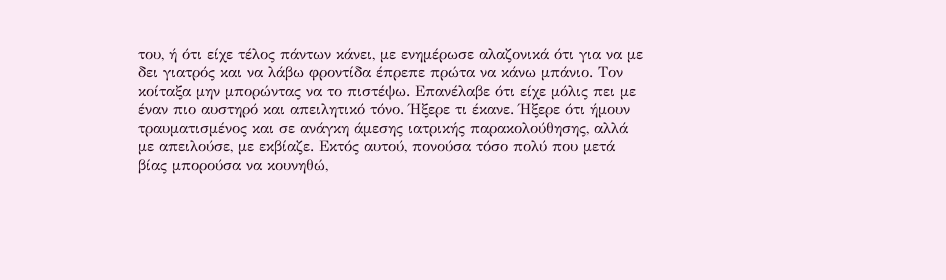του, ή ότι είχε τέλος πάντων κάνει, με ενημέρωσε αλαζονικά ότι για να με δει γιατρός και να λάβω φροντίδα έπρεπε πρώτα να κάνω μπάνιο. Τον κοίταξα μην μπορώντας να το πιστέψω. Επανέλαβε ότι είχε μόλις πει με έναν πιο αυστηρό και απειλητικό τόνο. Ήξερε τι έκανε. Ήξερε ότι ήμουν τραυματισμένος και σε ανάγκη άμεσης ιατρικής παρακολούθησης, αλλά με απειλούσε, με εκβίαζε. Εκτός αυτού, πονούσα τόσο πολύ που μετά βίας μπορούσα να κουνηθώ,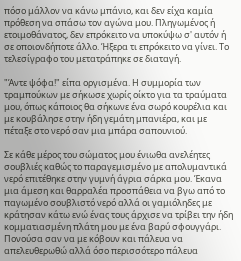πόσο μάλλον να κάνω μπάνιο, και δεν είχα καμία πρόθεση να σπάσω τον αγώνα μου. Πληγωμένος ή ετοιμοθάνατος, δεν επρόκειτο να υποκύψω σ' αυτόν ή σε οποιονδήποτε άλλο. Ήξερα τι επρόκειτο να γίνει. Το τελεσίγραφο του μετατράπηκε σε διαταγή.

"Άντε ψόφα!" είπα οργισμένα. Η συμμορία των τραμπούκων με σήκωσε χωρίς οίκτο για τα τραύματα μου, όπως κάποιος θα σήκωνε ένα σωρό κουρέλια και με κουβάλησε στην ήδη γεμάτη μπανιέρα, και με πέταξε στο νερό σαν μια μπάρα σαπουνιού.

Σε κάθε μέρος του σώματος μου ένιωθα ανελέητες σουβλιές καθώς το παραγεμισμένο με απολυμαντικά νερό επιτέθηκε στην γυμνή άγρια σάρκα μου. Έκανα μια άμεση και θαρραλέα προσπάθεια να βγω από το παγωμένο σουβλιστό νερό αλλά οι γαμιόληδες με κράτησαν κάτω ενώ ένας τους άρχισε να τρίβει την ήδη κομματιασμένη πλάτη μου με ένα βαρύ σφουγγάρι. Πονούσα σαν να με κόβουν και πάλευα να απελευθερωθώ αλλά όσο περισσότερο πάλευα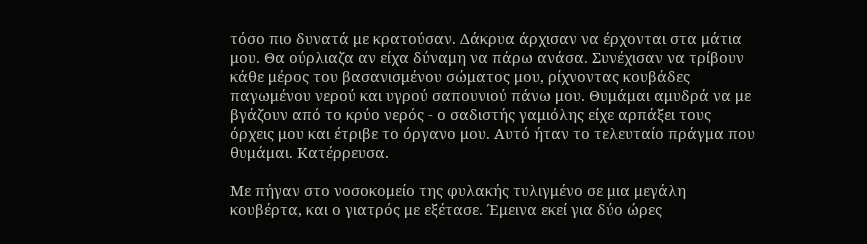τόσο πιο δυνατά με κρατούσαν. Δάκρυα άρχισαν να έρχονται στα μάτια μου. Θα ούρλιαζα αν είχα δύναμη να πάρω ανάσα. Συνέχισαν να τρίβουν κάθε μέρος του βασανισμένου σώματος μου, ρίχνοντας κουβάδες παγωμένου νερού και υγρού σαπουνιού πάνω μου. Θυμάμαι αμυδρά να με βγάζουν από το κρύο νερός - ο σαδιστής γαμιόλης είχε αρπάξει τους όρχεις μου και έτριβε το όργανο μου. Αυτό ήταν το τελευταίο πράγμα που θυμάμαι. Κατέρρευσα.

Με πήγαν στο νοσοκομείο της φυλακής τυλιγμένο σε μια μεγάλη κουβέρτα, και ο γιατρός με εξέτασε. Έμεινα εκεί για δύο ώρες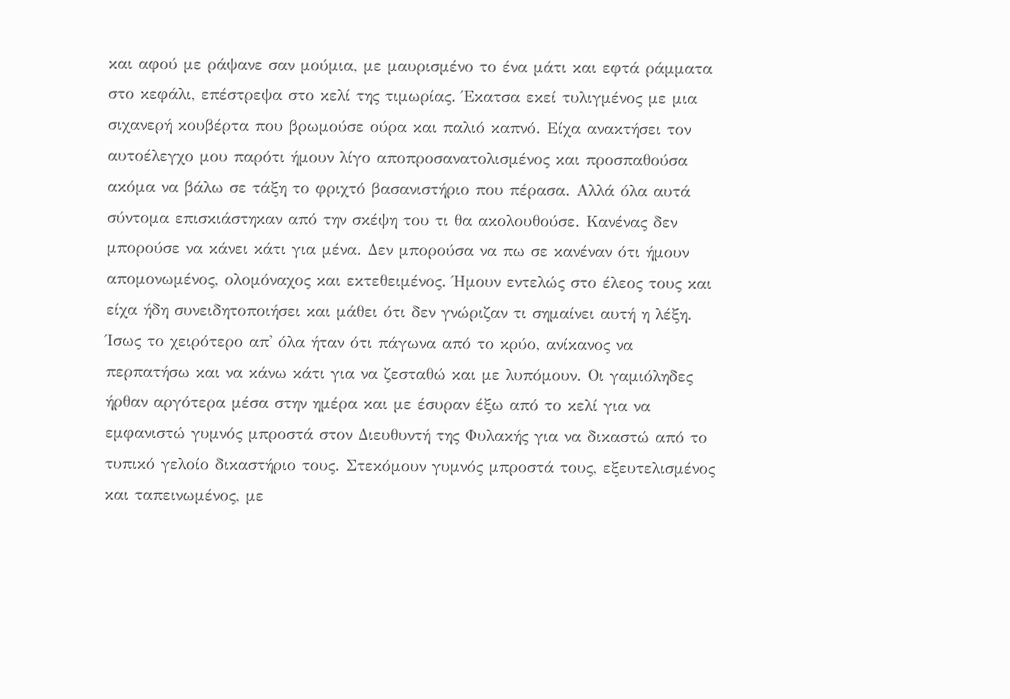και αφού με ράψανε σαν μούμια, με μαυρισμένο το ένα μάτι και εφτά ράμματα στο κεφάλι, επέστρεψα στο κελί της τιμωρίας. Έκατσα εκεί τυλιγμένος με μια σιχανερή κουβέρτα που βρωμούσε ούρα και παλιό καπνό. Είχα ανακτήσει τον αυτοέλεγχο μου παρότι ήμουν λίγο αποπροσανατολισμένος και προσπαθούσα ακόμα να βάλω σε τάξη το φριχτό βασανιστήριο που πέρασα. Αλλά όλα αυτά σύντομα επισκιάστηκαν από την σκέψη του τι θα ακολουθούσε. Κανένας δεν μπορούσε να κάνει κάτι για μένα. Δεν μπορούσα να πω σε κανέναν ότι ήμουν απομονωμένος, ολομόναχος και εκτεθειμένος. Ήμουν εντελώς στο έλεος τους και είχα ήδη συνειδητοποιήσει και μάθει ότι δεν γνώριζαν τι σημαίνει αυτή η λέξη. Ίσως το χειρότερο απ' όλα ήταν ότι πάγωνα από το κρύο, ανίκανος να περπατήσω και να κάνω κάτι για να ζεσταθώ και με λυπόμουν. Οι γαμιόληδες ήρθαν αργότερα μέσα στην ημέρα και με έσυραν έξω από το κελί για να εμφανιστώ γυμνός μπροστά στον Διευθυντή της Φυλακής για να δικαστώ από το τυπικό γελοίο δικαστήριο τους. Στεκόμουν γυμνός μπροστά τους, εξευτελισμένος και ταπεινωμένος, με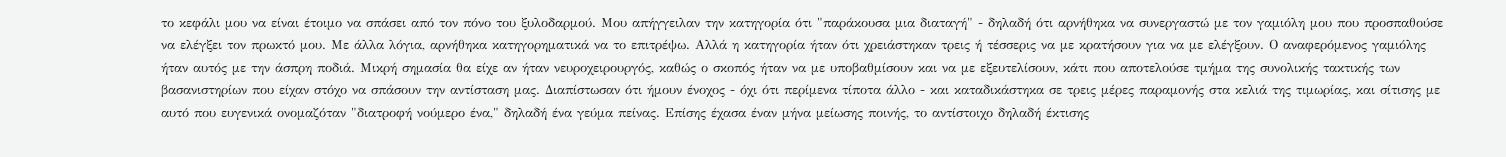το κεφάλι μου να είναι έτοιμο να σπάσει από τον πόνο του ξυλοδαρμού. Μου απήγγειλαν την κατηγορία ότι "παράκουσα μια διαταγή" - δηλαδή ότι αρνήθηκα να συνεργαστώ με τον γαμιόλη μου που προσπαθούσε να ελέγξει τον πρωκτό μου. Με άλλα λόγια, αρνήθηκα κατηγορηματικά να το επιτρέψω. Αλλά η κατηγορία ήταν ότι χρειάστηκαν τρεις ή τέσσερις να με κρατήσουν για να με ελέγξουν. Ο αναφερόμενος γαμιόλης ήταν αυτός με την άσπρη ποδιά. Μικρή σημασία θα είχε αν ήταν νευροχειρουργός, καθώς ο σκοπός ήταν να με υποβαθμίσουν και να με εξευτελίσουν, κάτι που αποτελούσε τμήμα της συνολικής τακτικής των βασανιστηρίων που είχαν στόχο να σπάσουν την αντίσταση μας. Διαπίστωσαν ότι ήμουν ένοχος - όχι ότι περίμενα τίποτα άλλο - και καταδικάστηκα σε τρεις μέρες παραμονής στα κελιά της τιμωρίας, και σίτισης με αυτό που ευγενικά ονομαζόταν "διατροφή νούμερο ένα," δηλαδή ένα γεύμα πείνας. Επίσης έχασα έναν μήνα μείωσης ποινής, το αντίστοιχο δηλαδή έκτισης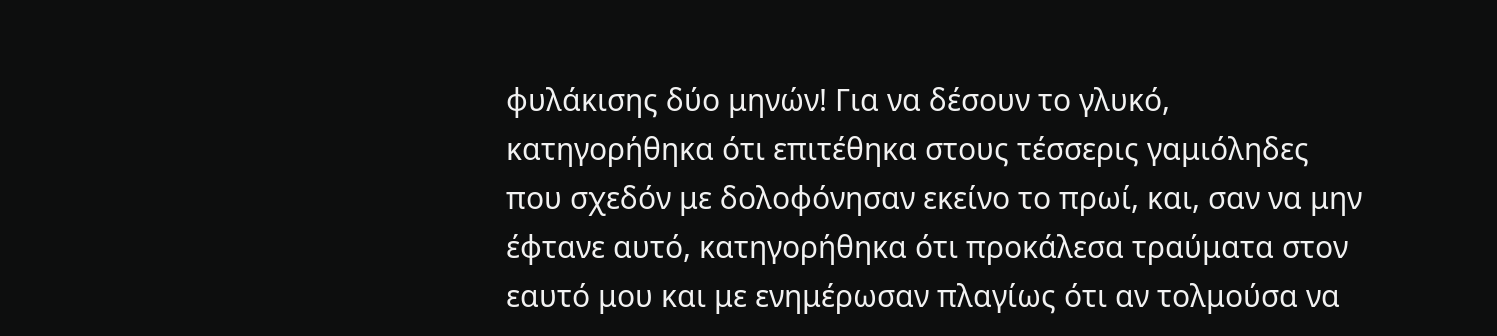φυλάκισης δύο μηνών! Για να δέσουν το γλυκό, κατηγορήθηκα ότι επιτέθηκα στους τέσσερις γαμιόληδες που σχεδόν με δολοφόνησαν εκείνο το πρωί, και, σαν να μην έφτανε αυτό, κατηγορήθηκα ότι προκάλεσα τραύματα στον εαυτό μου και με ενημέρωσαν πλαγίως ότι αν τολμούσα να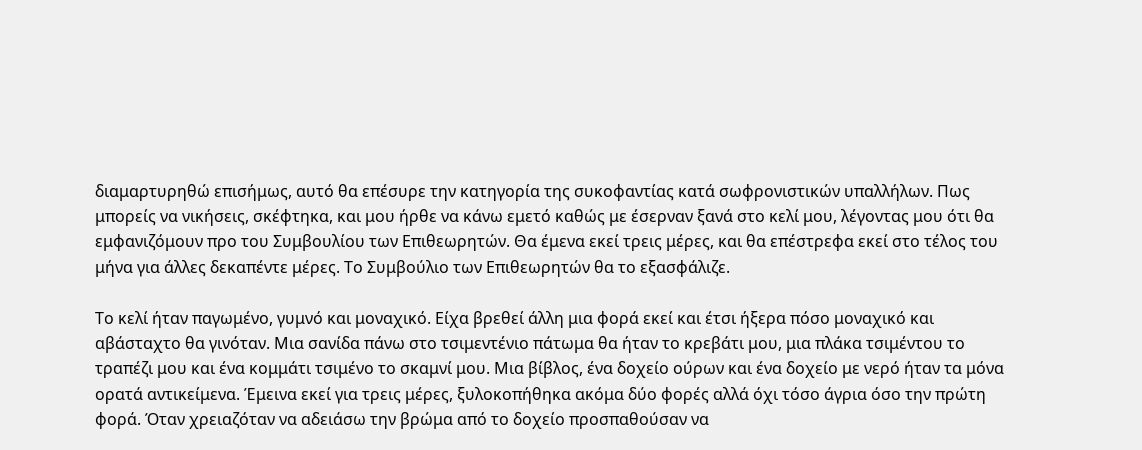διαμαρτυρηθώ επισήμως, αυτό θα επέσυρε την κατηγορία της συκοφαντίας κατά σωφρονιστικών υπαλλήλων. Πως μπορείς να νικήσεις, σκέφτηκα, και μου ήρθε να κάνω εμετό καθώς με έσερναν ξανά στο κελί μου, λέγοντας μου ότι θα εμφανιζόμουν προ του Συμβουλίου των Επιθεωρητών. Θα έμενα εκεί τρεις μέρες, και θα επέστρεφα εκεί στο τέλος του μήνα για άλλες δεκαπέντε μέρες. Το Συμβούλιο των Επιθεωρητών θα το εξασφάλιζε.

Το κελί ήταν παγωμένο, γυμνό και μοναχικό. Είχα βρεθεί άλλη μια φορά εκεί και έτσι ήξερα πόσο μοναχικό και αβάσταχτο θα γινόταν. Μια σανίδα πάνω στο τσιμεντένιο πάτωμα θα ήταν το κρεβάτι μου, μια πλάκα τσιμέντου το τραπέζι μου και ένα κομμάτι τσιμένο το σκαμνί μου. Μια βίβλος, ένα δοχείο ούρων και ένα δοχείο με νερό ήταν τα μόνα ορατά αντικείμενα. Έμεινα εκεί για τρεις μέρες, ξυλοκοπήθηκα ακόμα δύο φορές αλλά όχι τόσο άγρια όσο την πρώτη φορά. Όταν χρειαζόταν να αδειάσω την βρώμα από το δοχείο προσπαθούσαν να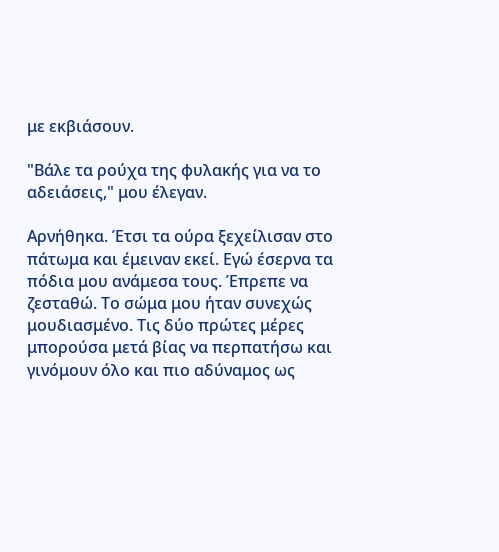με εκβιάσουν.

"Βάλε τα ρούχα της φυλακής για να το αδειάσεις," μου έλεγαν.

Αρνήθηκα. Έτσι τα ούρα ξεχείλισαν στο πάτωμα και έμειναν εκεί. Εγώ έσερνα τα πόδια μου ανάμεσα τους. Έπρεπε να ζεσταθώ. Το σώμα μου ήταν συνεχώς μουδιασμένο. Τις δύο πρώτες μέρες μπορούσα μετά βίας να περπατήσω και γινόμουν όλο και πιο αδύναμος ως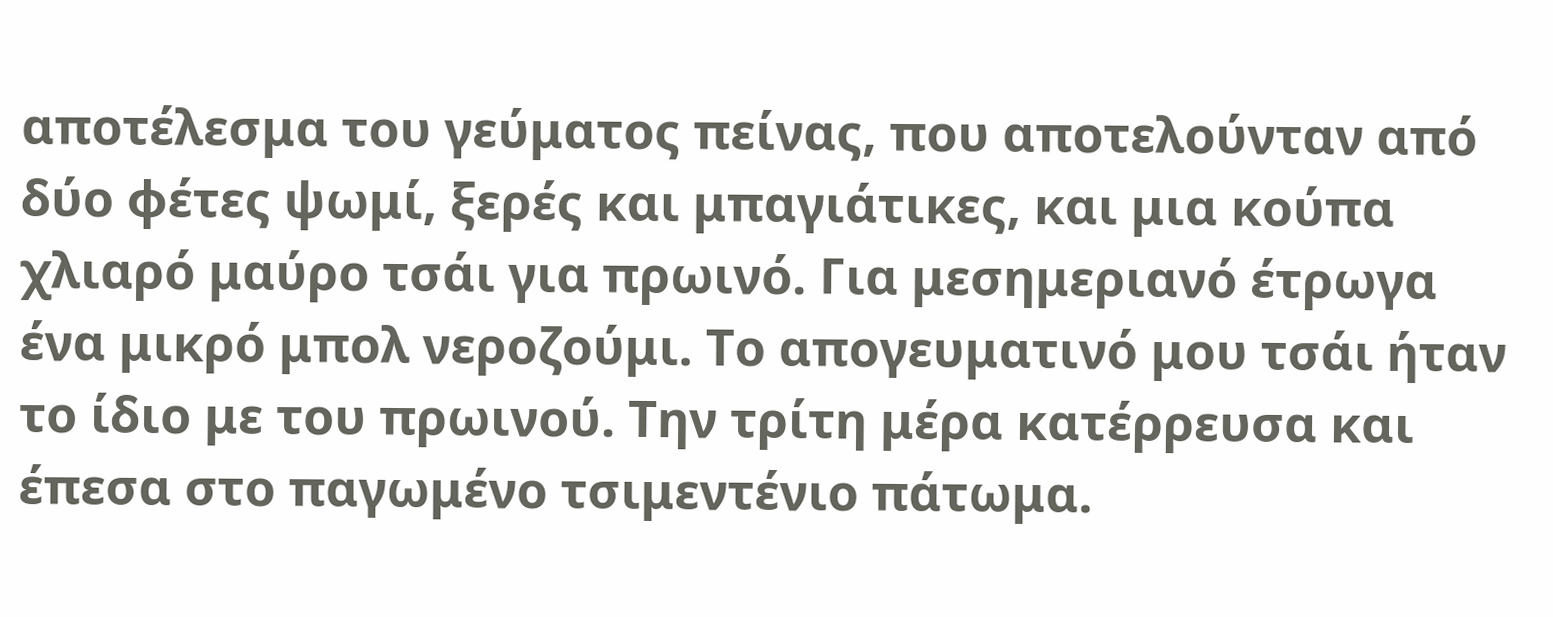αποτέλεσμα του γεύματος πείνας, που αποτελούνταν από δύο φέτες ψωμί, ξερές και μπαγιάτικες, και μια κούπα χλιαρό μαύρο τσάι για πρωινό. Για μεσημεριανό έτρωγα ένα μικρό μπολ νεροζούμι. Το απογευματινό μου τσάι ήταν το ίδιο με του πρωινού. Την τρίτη μέρα κατέρρευσα και έπεσα στο παγωμένο τσιμεντένιο πάτωμα.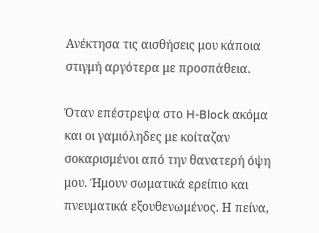Ανέκτησα τις αισθήσεις μου κάποια στιγμή αργότερα με προσπάθεια.

Όταν επέστρεψα στο H-Block ακόμα και οι γαμιόληδες με κοίταζαν σοκαρισμένοι από την θανατερή όψη μου. Ήμουν σωματικά ερείπιο και πνευματικά εξουθενωμένος. Η πείνα,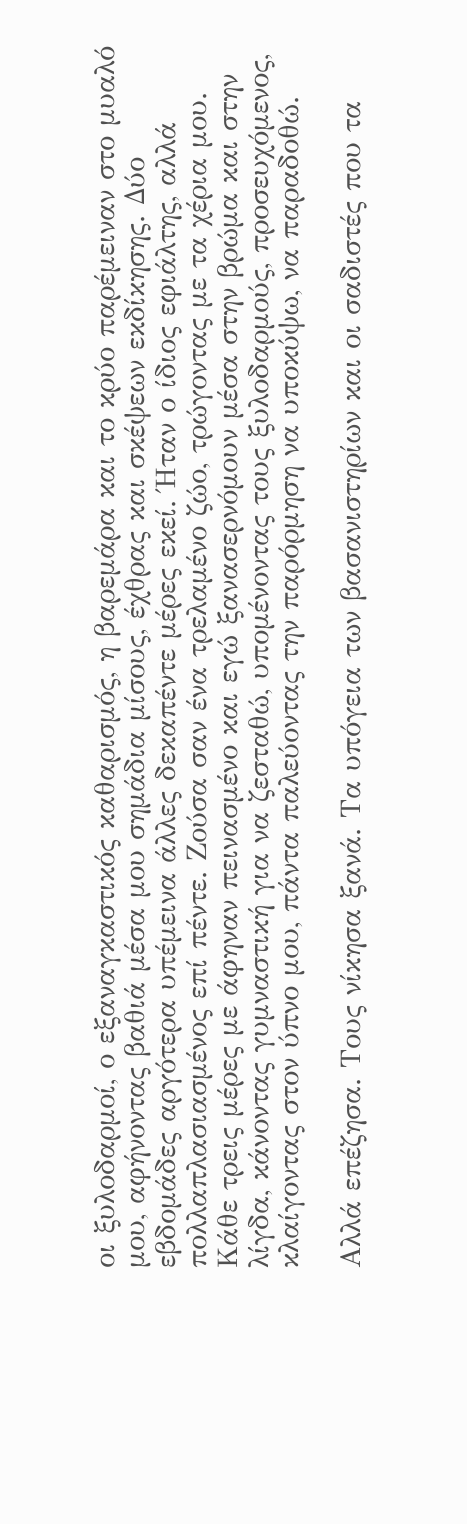οι ξυλοδαρμοί, ο εξαναγκαστικός καθαρισμός, η βαρεμάρα και το κρύο παρέμειναν στο μυαλό μου, αφήνοντας βαθιά μέσα μου σημάδια μίσους, έχθρας και σκέψεων εκδίκησης. Δύο εβδομάδες αργότερα υπέμεινα άλλες δεκαπέντε μέρες εκεί. Ήταν ο ίδιος εφιάλτης, αλλά πολλαπλασιασμένος επί πέντε. Ζούσα σαν ένα τρελαμένο ζώο, τρώγοντας με τα χέρια μου. Κάθε τρεις μέρες με άφηναν πεινασμένο και εγώ ξανασερνόμουν μέσα στην βρώμα και στην λίγδα, κάνοντας γυμναστική για να ζεσταθώ, υπομένοντας τους ξυλοδαρμούς, προσευχόμενος, κλαίγοντας στον ύπνο μου, πάντα παλεύοντας την παρόρμηση να υποκύψω, να παραδοθώ.

Αλλά επέζησα. Τους νίκησα ξανά. Τα υπόγεια των βασανιστηρίων και οι σαδιστές που τα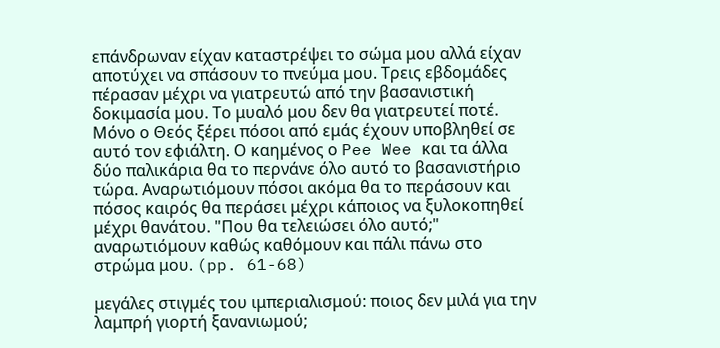επάνδρωναν είχαν καταστρέψει το σώμα μου αλλά είχαν αποτύχει να σπάσουν το πνεύμα μου. Τρεις εβδομάδες πέρασαν μέχρι να γιατρευτώ από την βασανιστική δοκιμασία μου. Το μυαλό μου δεν θα γιατρευτεί ποτέ. Μόνο ο Θεός ξέρει πόσοι από εμάς έχουν υποβληθεί σε αυτό τον εφιάλτη. Ο καημένος ο Pee Wee και τα άλλα δύο παλικάρια θα το περνάνε όλο αυτό το βασανιστήριο τώρα. Αναρωτιόμουν πόσοι ακόμα θα το περάσουν και πόσος καιρός θα περάσει μέχρι κάποιος να ξυλοκοπηθεί μέχρι θανάτου. "Που θα τελειώσει όλο αυτό;" αναρωτιόμουν καθώς καθόμουν και πάλι πάνω στο στρώμα μου. (pp. 61-68)

μεγάλες στιγμές του ιμπεριαλισμού: ποιος δεν μιλά για την λαμπρή γιορτή ξανανιωμού;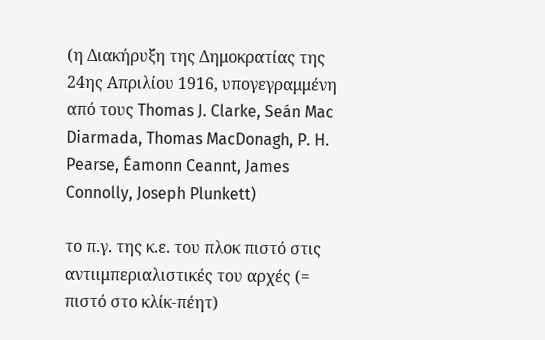(η Διακήρυξη της Δημοκρατίας της 24ης Απριλίου 1916, υπογεγραμμένη από τους Thomas J. Clarke, Seán Mac Diarmada, Thomas MacDonagh, P. H. Pearse, Éamonn Ceannt, James Connolly, Joseph Plunkett)

το π.γ. της κ.ε. του πλοκ πιστό στις αντιιμπεριαλιστικές του αρχές (= πιστό στο κλίκ-πέητ)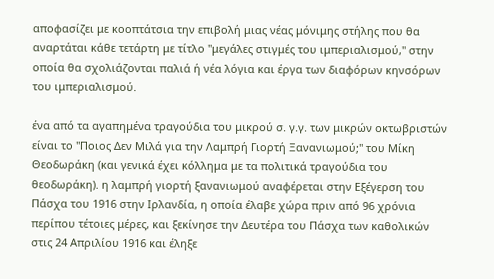αποφασίζει με κοοπτάτσια την επιβολή μιας νέας μόνιμης στήλης που θα αναρτάται κάθε τετάρτη με τίτλο "μεγάλες στιγμές του ιμπεριαλισμού," στην οποία θα σχολιάζονται παλιά ή νέα λόγια και έργα των διαφόρων κηνσόρων του ιμπεριαλισμού.

ένα από τα αγαπημένα τραγούδια του μικρού σ. γ.γ. των μικρών οκτωβριστών είναι το "Ποιος Δεν Μιλά για την Λαμπρή Γιορτή Ξανανιωμού;" του Μίκη Θεοδωράκη (και γενικά έχει κόλλημα με τα πολιτικά τραγούδια του θεοδωράκη). η λαμπρή γιορτή ξανανιωμού αναφέρεται στην Εξέγερση του Πάσχα του 1916 στην Ιρλανδία, η οποία έλαβε χώρα πριν από 96 χρόνια περίπου τέτοιες μέρες, και ξεκίνησε την Δευτέρα του Πάσχα των καθολικών στις 24 Απριλίου 1916 και έληξε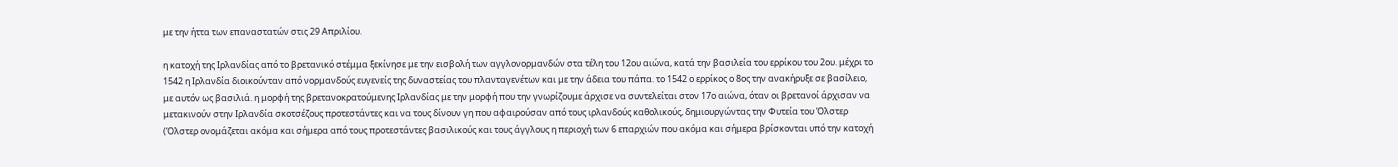με την ήττα των επαναστατών στις 29 Απριλίου.

η κατοχή της Ιρλανδίας από το βρετανικό στέμμα ξεκίνησε με την εισβολή των αγγλονορμανδών στα τέλη του 12ου αιώνα, κατά την βασιλεία του ερρίκου του 2ου. μέχρι το 1542 η Ιρλανδία διοικούνταν από νορμανδούς ευγενείς της δυναστείας του πλανταγενέτων και με την άδεια του πάπα. το 1542 ο ερρίκος ο 8ος την ανακήρυξε σε βασίλειο, με αυτόν ως βασιλιά. η μορφή της βρετανοκρατούμενης Ιρλανδίας με την μορφή που την γνωρίζουμε άρχισε να συντελείται στον 17ο αιώνα, όταν οι βρετανοί άρχισαν να μετακινούν στην Ιρλανδία σκοτσέζους προτεστάντες και να τους δίνουν γη που αφαιρούσαν από τους ιρλανδούς καθολικούς, δημιουργώντας την Φυτεία του Όλστερ (Όλστερ ονομάζεται ακόμα και σήμερα από τους προτεστάντες βασιλικούς και τους άγγλους η περιοχή των 6 επαρχιών που ακόμα και σήμερα βρίσκονται υπό την κατοχή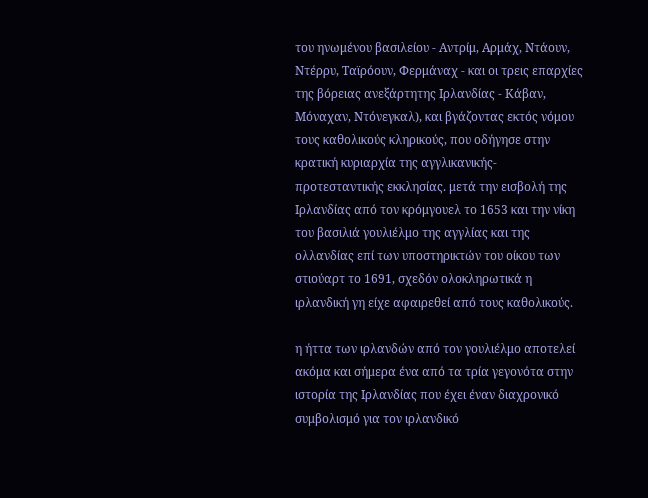του ηνωμένου βασιλείου - Αντρίμ, Αρμάχ, Ντάουν, Ντέρρυ, Ταϊρόουν, Φερμάναχ - και οι τρεις επαρχίες της βόρειας ανεξάρτητης Ιρλανδίας - Κάβαν, Μόναχαν, Ντόνεγκαλ), και βγάζοντας εκτός νόμου τους καθολικούς κληρικούς, που οδήγησε στην κρατική κυριαρχία της αγγλικανικής-προτεσταντικής εκκλησίας. μετά την εισβολή της Ιρλανδίας από τον κρόμγουελ το 1653 και την νίκη του βασιλιά γουλιέλμο της αγγλίας και της ολλανδίας επί των υποστηρικτών του οίκου των στιούαρτ το 1691, σχεδόν ολοκληρωτικά η ιρλανδική γη είχε αφαιρεθεί από τους καθολικούς.

η ήττα των ιρλανδών από τον γουλιέλμο αποτελεί ακόμα και σήμερα ένα από τα τρία γεγονότα στην ιστορία της Ιρλανδίας που έχει έναν διαχρονικό συμβολισμό για τον ιρλανδικό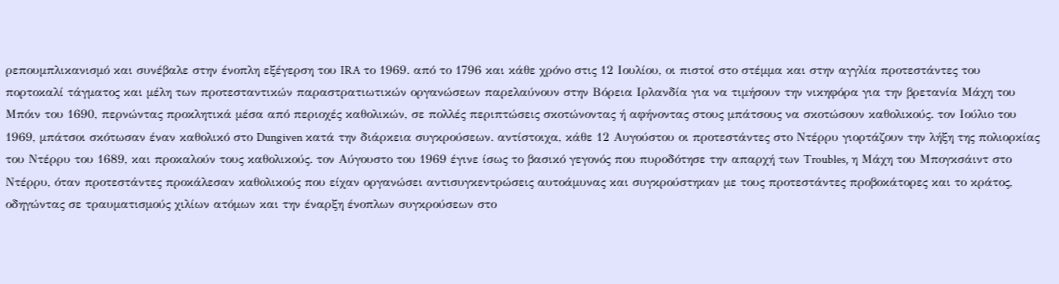ρεπουμπλικανισμό και συνέβαλε στην ένοπλη εξέγερση του IRA το 1969. από το 1796 και κάθε χρόνο στις 12 Ιουλίου, οι πιστοί στο στέμμα και στην αγγλία προτεστάντες του πορτοκαλί τάγματος και μέλη των προτεσταντικών παραστρατιωτικών οργανώσεων παρελαύνουν στην Βόρεια Ιρλανδία για να τιμήσουν την νικηφόρα για την βρετανία Μάχη του Μπόιν του 1690, περνώντας προκλητικά μέσα από περιοχές καθολικών, σε πολλές περιπτώσεις σκοτώνοντας ή αφήνοντας στους μπάτσους να σκοτώσουν καθολικούς. τον Ιούλιο του 1969, μπάτσοι σκότωσαν έναν καθολικό στο Dungiven κατά την διάρκεια συγκρούσεων. αντίστοιχα, κάθε 12 Αυγούστου οι προτεστάντες στο Ντέρρυ γιορτάζουν την λήξη της πολιορκίας του Ντέρρυ του 1689, και προκαλούν τους καθολικούς. τον Αύγουστο του 1969 έγινε ίσως το βασικό γεγονός που πυροδότησε την απαρχή των Troubles, η Μάχη του Μπογκσάιντ στο Ντέρρυ, όταν προτεστάντες προκάλεσαν καθολικούς που είχαν οργανώσει αντισυγκεντρώσεις αυτοάμυνας και συγκρούστηκαν με τους προτεστάντες προβοκάτορες και το κράτος, οδηγώντας σε τραυματισμούς χιλίων ατόμων και την έναρξη ένοπλων συγκρούσεων στο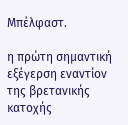Μπέλφαστ.

η πρώτη σημαντική εξέγερση εναντίον της βρετανικής κατοχής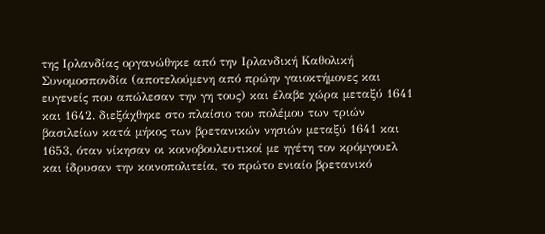της Ιρλανδίας οργανώθηκε από την Ιρλανδική Καθολική Συνομοσπονδία (αποτελούμενη από πρώην γαιοκτήμονες και ευγενείς που απώλεσαν την γη τους) και έλαβε χώρα μεταξύ 1641 και 1642. διεξάχθηκε στο πλαίσιο του πολέμου των τριών βασιλείων κατά μήκος των βρετανικών νησιών μεταξύ 1641 και 1653, όταν νίκησαν οι κοινοβουλευτικοί με ηγέτη τον κρόμγουελ και ίδρυσαν την κοινοπολιτεία, το πρώτο ενιαίο βρετανικό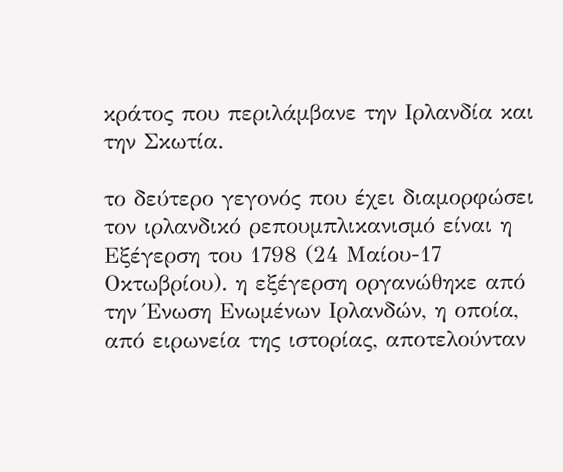κράτος που περιλάμβανε την Ιρλανδία και την Σκωτία.

το δεύτερο γεγονός που έχει διαμορφώσει τον ιρλανδικό ρεπουμπλικανισμό είναι η Εξέγερση του 1798 (24 Μαίου-17 Οκτωβρίου). η εξέγερση οργανώθηκε από την Ένωση Ενωμένων Ιρλανδών, η οποία, από ειρωνεία της ιστορίας, αποτελούνταν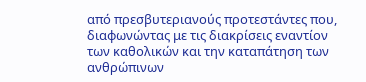από πρεσβυτεριανούς προτεστάντες που, διαφωνώντας με τις διακρίσεις εναντίον των καθολικών και την καταπάτηση των ανθρώπινων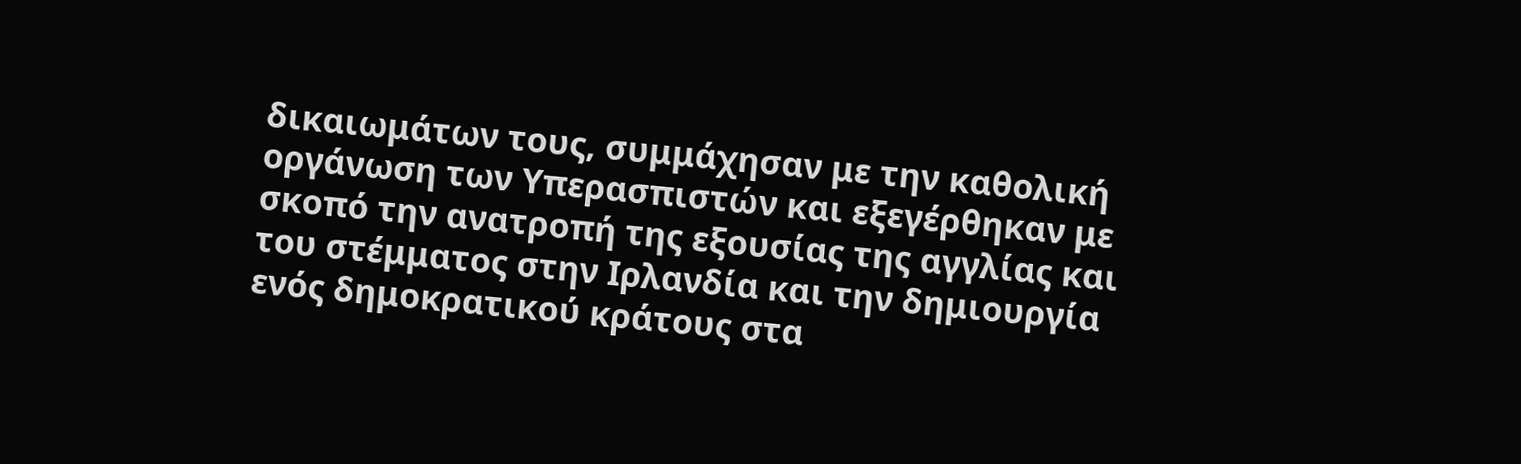δικαιωμάτων τους, συμμάχησαν με την καθολική οργάνωση των Υπερασπιστών και εξεγέρθηκαν με σκοπό την ανατροπή της εξουσίας της αγγλίας και του στέμματος στην Ιρλανδία και την δημιουργία ενός δημοκρατικού κράτους στα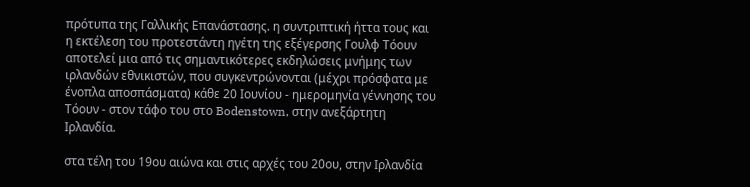πρότυπα της Γαλλικής Επανάστασης. η συντριπτική ήττα τους και η εκτέλεση του προτεστάντη ηγέτη της εξέγερσης Γουλφ Τόουν αποτελεί μια από τις σημαντικότερες εκδηλώσεις μνήμης των ιρλανδών εθνικιστών, που συγκεντρώνονται (μέχρι πρόσφατα με ένοπλα αποσπάσματα) κάθε 20 Ιουνίου - ημερομηνία γέννησης του Τόουν - στον τάφο του στο Bodenstown, στην ανεξάρτητη Ιρλανδία.

στα τέλη του 19ου αιώνα και στις αρχές του 20ου, στην Ιρλανδία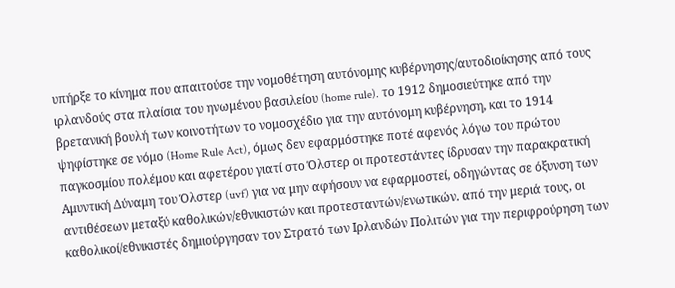υπήρξε το κίνημα που απαιτούσε την νομοθέτηση αυτόνομης κυβέρνησης/αυτοδιοίκησης από τους ιρλανδούς στα πλαίσια του ηνωμένου βασιλείου (home rule). το 1912 δημοσιεύτηκε από την βρετανική βουλή των κοινοτήτων το νομοσχέδιο για την αυτόνομη κυβέρνηση, και το 1914 ψηφίστηκε σε νόμο (Home Rule Act), όμως δεν εφαρμόστηκε ποτέ αφενός λόγω του πρώτου παγκοσμίου πολέμου και αφετέρου γιατί στο Όλστερ οι προτεστάντες ίδρυσαν την παρακρατική Αμυντική Δύναμη του Όλστερ (uvf) για να μην αφήσουν να εφαρμοστεί, οδηγώντας σε όξυνση των αντιθέσεων μεταξύ καθολικών/εθνικιστών και προτεσταντών/ενωτικών. από την μεριά τους, οι καθολικοί/εθνικιστές δημιούργησαν τον Στρατό των Ιρλανδών Πολιτών για την περιφρούρηση των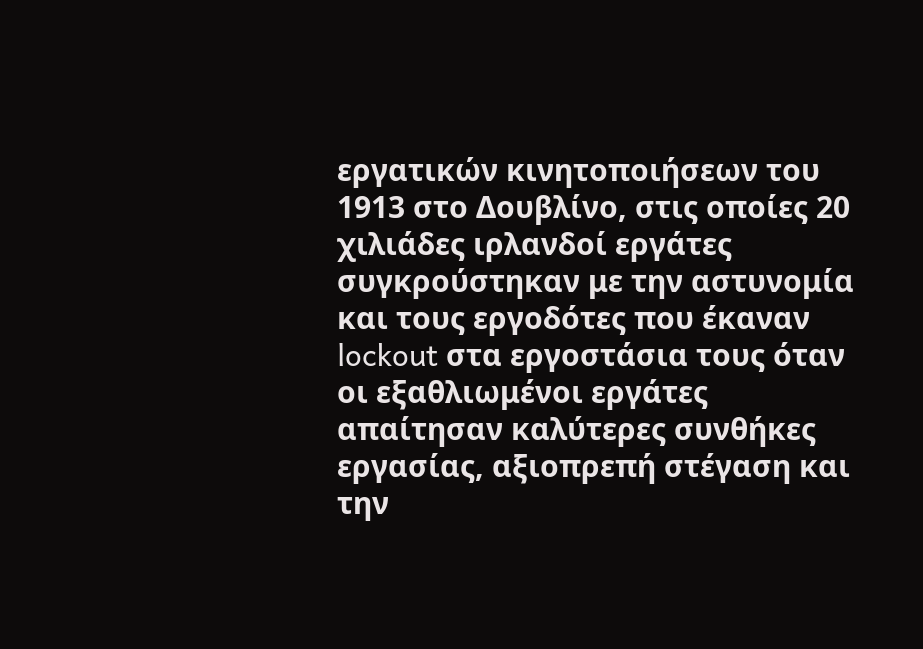εργατικών κινητοποιήσεων του 1913 στο Δουβλίνο, στις οποίες 20 χιλιάδες ιρλανδοί εργάτες συγκρούστηκαν με την αστυνομία και τους εργοδότες που έκαναν lockout στα εργοστάσια τους όταν οι εξαθλιωμένοι εργάτες απαίτησαν καλύτερες συνθήκες εργασίας, αξιοπρεπή στέγαση και την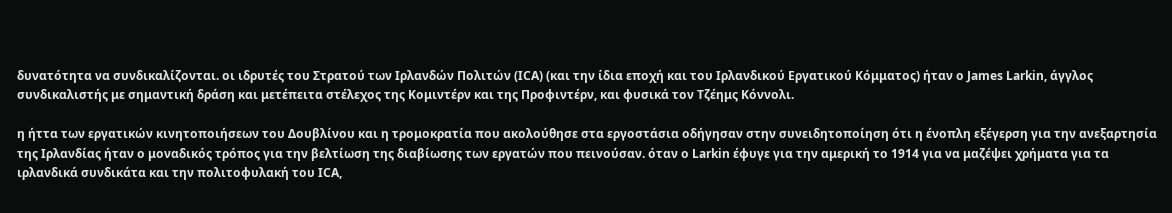δυνατότητα να συνδικαλίζονται. οι ιδρυτές του Στρατού των Ιρλανδών Πολιτών (ICA) (και την ίδια εποχή και του Ιρλανδικού Εργατικού Κόμματος) ήταν ο James Larkin, άγγλος συνδικαλιστής με σημαντική δράση και μετέπειτα στέλεχος της Κομιντέρν και της Προφιντέρν, και φυσικά τον Τζέημς Κόννολι.

η ήττα των εργατικών κινητοποιήσεων του Δουβλίνου και η τρομοκρατία που ακολούθησε στα εργοστάσια οδήγησαν στην συνειδητοποίηση ότι η ένοπλη εξέγερση για την ανεξαρτησία της Ιρλανδίας ήταν ο μοναδικός τρόπος για την βελτίωση της διαβίωσης των εργατών που πεινούσαν. όταν ο Larkin έφυγε για την αμερική το 1914 για να μαζέψει χρήματα για τα ιρλανδικά συνδικάτα και την πολιτοφυλακή του ICA,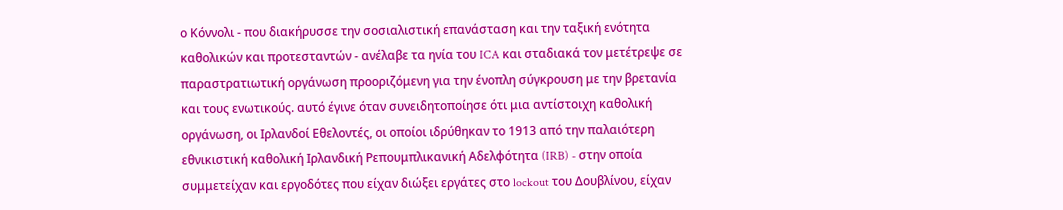ο Κόννολι - που διακήρυσσε την σοσιαλιστική επανάσταση και την ταξική ενότητα καθολικών και προτεσταντών - ανέλαβε τα ηνία του ICA και σταδιακά τον μετέτρεψε σε παραστρατιωτική οργάνωση προοριζόμενη για την ένοπλη σύγκρουση με την βρετανία και τους ενωτικούς. αυτό έγινε όταν συνειδητοποίησε ότι μια αντίστοιχη καθολική οργάνωση, οι Ιρλανδοί Εθελοντές, οι οποίοι ιδρύθηκαν το 1913 από την παλαιότερη εθνικιστική καθολική Ιρλανδική Ρεπουμπλικανική Αδελφότητα (IRB) - στην οποία συμμετείχαν και εργοδότες που είχαν διώξει εργάτες στο lockout του Δουβλίνου, είχαν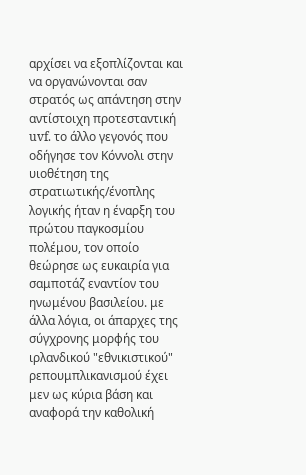αρχίσει να εξοπλίζονται και να οργανώνονται σαν στρατός ως απάντηση στην αντίστοιχη προτεσταντική uvf. το άλλο γεγονός που οδήγησε τον Κόννολι στην υιοθέτηση της στρατιωτικής/ένοπλης λογικής ήταν η έναρξη του πρώτου παγκοσμίου πολέμου, τον οποίο θεώρησε ως ευκαιρία για σαμποτάζ εναντίον του ηνωμένου βασιλείου. με άλλα λόγια, οι άπαρχες της σύγχρονης μορφής του ιρλανδικού "εθνικιστικού" ρεπουμπλικανισμού έχει μεν ως κύρια βάση και αναφορά την καθολική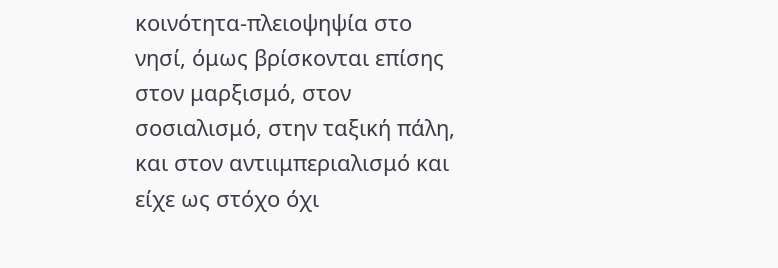κοινότητα-πλειοψηψία στο νησί, όμως βρίσκονται επίσης στον μαρξισμό, στον σοσιαλισμό, στην ταξική πάλη, και στον αντιιμπεριαλισμό και είχε ως στόχο όχι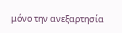μόνο την ανεξαρτησία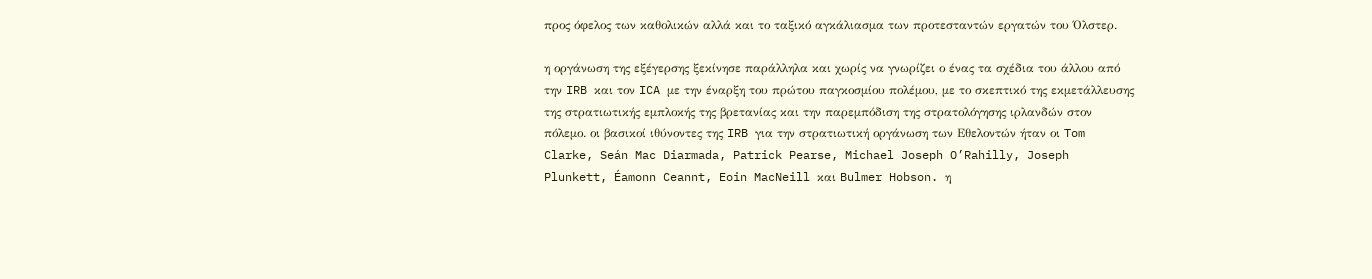προς όφελος των καθολικών αλλά και το ταξικό αγκάλιασμα των προτεσταντών εργατών του Όλστερ.

η οργάνωση της εξέγερσης ξεκίνησε παράλληλα και χωρίς να γνωρίζει ο ένας τα σχέδια του άλλου από την IRB και τον ICA με την έναρξη του πρώτου παγκοσμίου πολέμου, με το σκεπτικό της εκμετάλλευσης της στρατιωτικής εμπλοκής της βρετανίας και την παρεμπόδιση της στρατολόγησης ιρλανδών στον πόλεμο. οι βασικοί ιθύνοντες της IRB για την στρατιωτική οργάνωση των Εθελοντών ήταν οι Tom Clarke, Seán Mac Diarmada, Patrick Pearse, Michael Joseph O’Rahilly, Joseph Plunkett, Éamonn Ceannt, Eoin MacNeill και Bulmer Hobson. η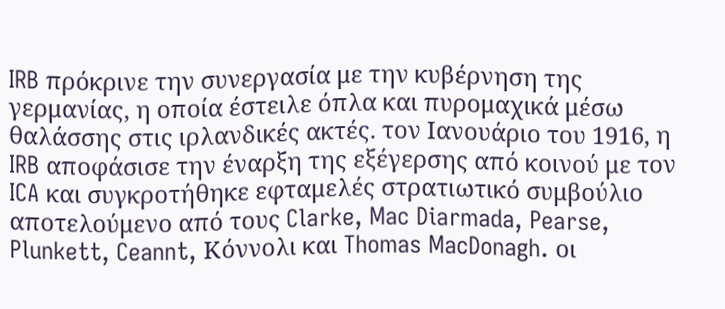IRB πρόκρινε την συνεργασία με την κυβέρνηση της γερμανίας, η οποία έστειλε όπλα και πυρομαχικά μέσω θαλάσσης στις ιρλανδικές ακτές. τον Ιανουάριο του 1916, η IRB αποφάσισε την έναρξη της εξέγερσης από κοινού με τον ICA και συγκροτήθηκε εφταμελές στρατιωτικό συμβούλιο αποτελούμενο από τους Clarke, Mac Diarmada, Pearse, Plunkett, Ceannt, Κόννολι και Thomas MacDonagh. οι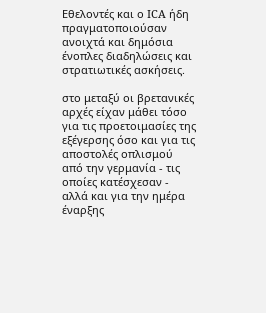Εθελοντές και ο ICA ήδη πραγματοποιούσαν ανοιχτά και δημόσια ένοπλες διαδηλώσεις και στρατιωτικές ασκήσεις.

στο μεταξύ οι βρετανικές αρχές είχαν μάθει τόσο για τις προετοιμασίες της εξέγερσης όσο και για τις αποστολές οπλισμού από την γερμανία - τις οποίες κατέσχεσαν - αλλά και για την ημέρα έναρξης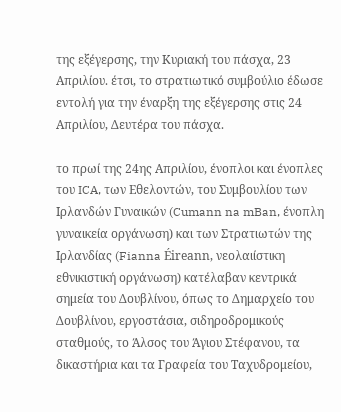της εξέγερσης, την Κυριακή του πάσχα, 23 Απριλίου. έτσι, το στρατιωτικό συμβούλιο έδωσε εντολή για την έναρξη της εξέγερσης στις 24 Απριλίου, Δευτέρα του πάσχα.

το πρωί της 24ης Απριλίου, ένοπλοι και ένοπλες του ICA, των Εθελοντών, του Συμβουλίου των Ιρλανδών Γυναικών (Cumann na mBan, ένοπλη γυναικεία οργάνωση) και των Στρατιωτών της Ιρλανδίας (Fianna Éireann, νεολαιίστικη εθνικιστική οργάνωση) κατέλαβαν κεντρικά σημεία του Δουβλίνου, όπως το Δημαρχείο του Δουβλίνου, εργοστάσια, σιδηροδρομικούς σταθμούς, το Άλσος του Άγιου Στέφανου, τα δικαστήρια και τα Γραφεία του Ταχυδρομείου,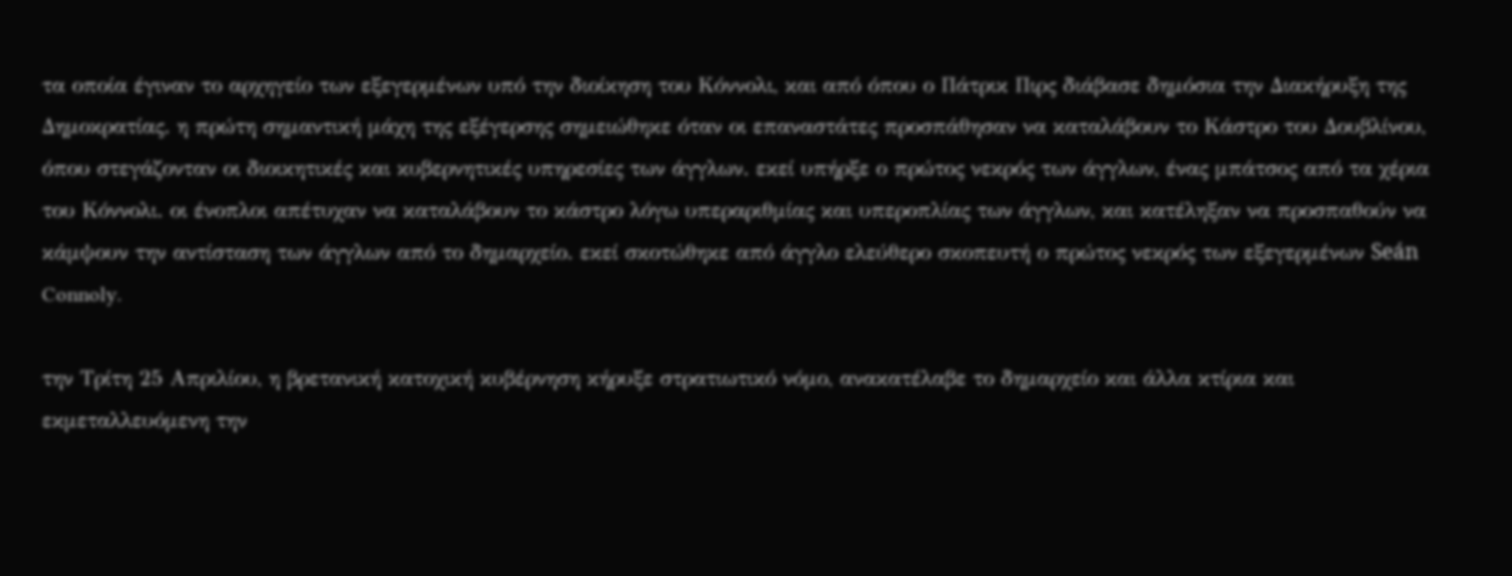τα οποία έγιναν το αρχηγείο των εξεγερμένων υπό την διοίκηση του Κόννολι, και από όπου ο Πάτρικ Πιρς διάβασε δημόσια την Διακήρυξη της Δημοκρατίας. η πρώτη σημαντική μάχη της εξέγερσης σημειώθηκε όταν οι επαναστάτες προσπάθησαν να καταλάβουν το Κάστρο του Δουβλίνου, όπου στεγάζονταν οι διοικητικές και κυβερνητικές υπηρεσίες των άγγλων. εκεί υπήρξε ο πρώτος νεκρός των άγγλων, ένας μπάτσος από τα χέρια του Κόννολι. οι ένοπλοι απέτυχαν να καταλάβουν το κάστρο λόγω υπεραριθμίας και υπεροπλίας των άγγλων, και κατέληξαν να προσπαθούν να κάμψουν την αντίσταση των άγγλων από το δημαρχείο. εκεί σκοτώθηκε από άγγλο ελεύθερο σκοπευτή ο πρώτος νεκρός των εξεγερμένων Seán Connoly.

την Τρίτη 25 Απριλίου, η βρετανική κατοχική κυβέρνηση κήρυξε στρατιωτικό νόμο, ανακατέλαβε το δημαρχείο και άλλα κτίρια και εκμεταλλευόμενη την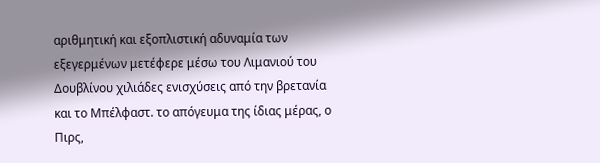αριθμητική και εξοπλιστική αδυναμία των εξεγερμένων μετέφερε μέσω του Λιμανιού του Δουβλίνου χιλιάδες ενισχύσεις από την βρετανία και το Μπέλφαστ. το απόγευμα της ίδιας μέρας, ο Πιρς,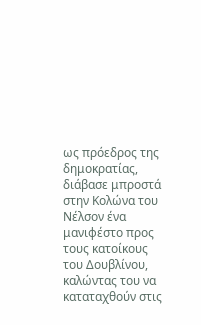ως πρόεδρος της δημοκρατίας, διάβασε μπροστά στην Κολώνα του Νέλσον ένα μανιφέστο προς τους κατοίκους του Δουβλίνου, καλώντας του να καταταχθούν στις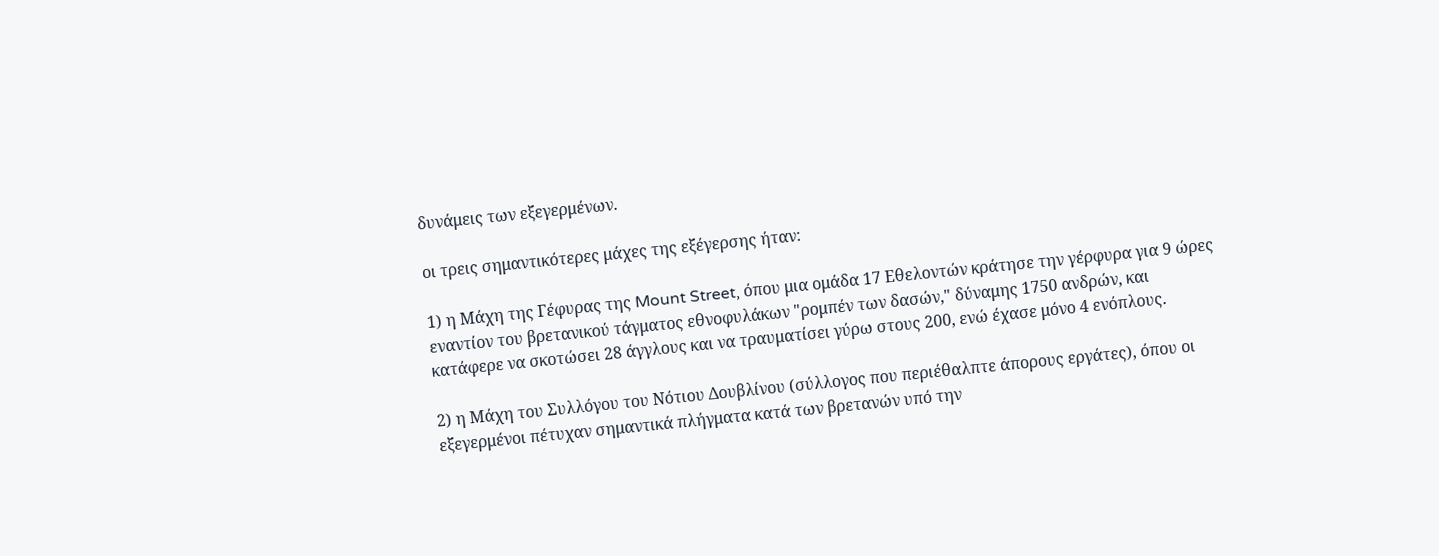δυνάμεις των εξεγερμένων.

οι τρεις σημαντικότερες μάχες της εξέγερσης ήταν:

1) η Μάχη της Γέφυρας της Mount Street, όπου μια ομάδα 17 Εθελοντών κράτησε την γέρφυρα για 9 ώρες εναντίον του βρετανικού τάγματος εθνοφυλάκων "ρομπέν των δασών," δύναμης 1750 ανδρών, και κατάφερε να σκοτώσει 28 άγγλους και να τραυματίσει γύρω στους 200, ενώ έχασε μόνο 4 ενόπλους.

2) η Μάχη του Συλλόγου του Νότιου Δουβλίνου (σύλλογος που περιέθαλπτε άπορους εργάτες), όπου οι εξεγερμένοι πέτυχαν σημαντικά πλήγματα κατά των βρετανών υπό την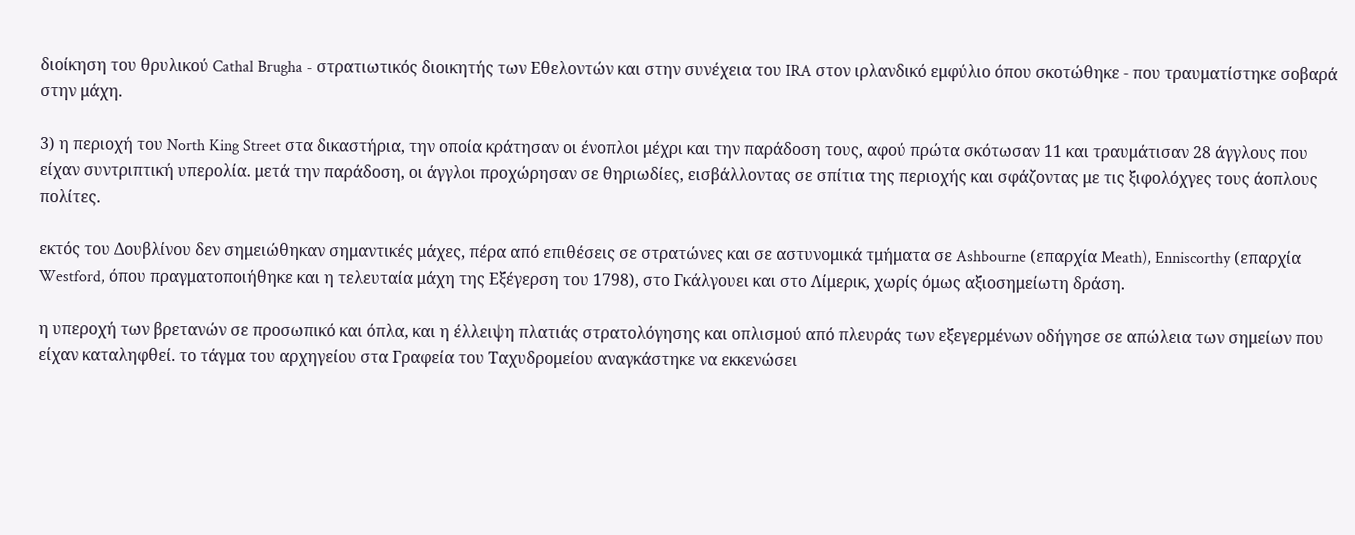διοίκηση του θρυλικού Cathal Brugha - στρατιωτικός διοικητής των Εθελοντών και στην συνέχεια του IRA στον ιρλανδικό εμφύλιο όπου σκοτώθηκε - που τραυματίστηκε σοβαρά στην μάχη.

3) η περιοχή του North King Street στα δικαστήρια, την οποία κράτησαν οι ένοπλοι μέχρι και την παράδοση τους, αφού πρώτα σκότωσαν 11 και τραυμάτισαν 28 άγγλους που είχαν συντριπτική υπερολία. μετά την παράδοση, οι άγγλοι προχώρησαν σε θηριωδίες, εισβάλλοντας σε σπίτια της περιοχής και σφάζοντας με τις ξιφολόχγες τους άοπλους πολίτες.

εκτός του Δουβλίνου δεν σημειώθηκαν σημαντικές μάχες, πέρα από επιθέσεις σε στρατώνες και σε αστυνομικά τμήματα σε Ashbourne (επαρχία Meath), Enniscorthy (επαρχία Westford, όπου πραγματοποιήθηκε και η τελευταία μάχη της Εξέγερση του 1798), στο Γκάλγουει και στο Λίμερικ, χωρίς όμως αξιοσημείωτη δράση.

η υπεροχή των βρετανών σε προσωπικό και όπλα, και η έλλειψη πλατιάς στρατολόγησης και οπλισμού από πλευράς των εξεγερμένων οδήγησε σε απώλεια των σημείων που είχαν καταληφθεί. το τάγμα του αρχηγείου στα Γραφεία του Ταχυδρομείου αναγκάστηκε να εκκενώσει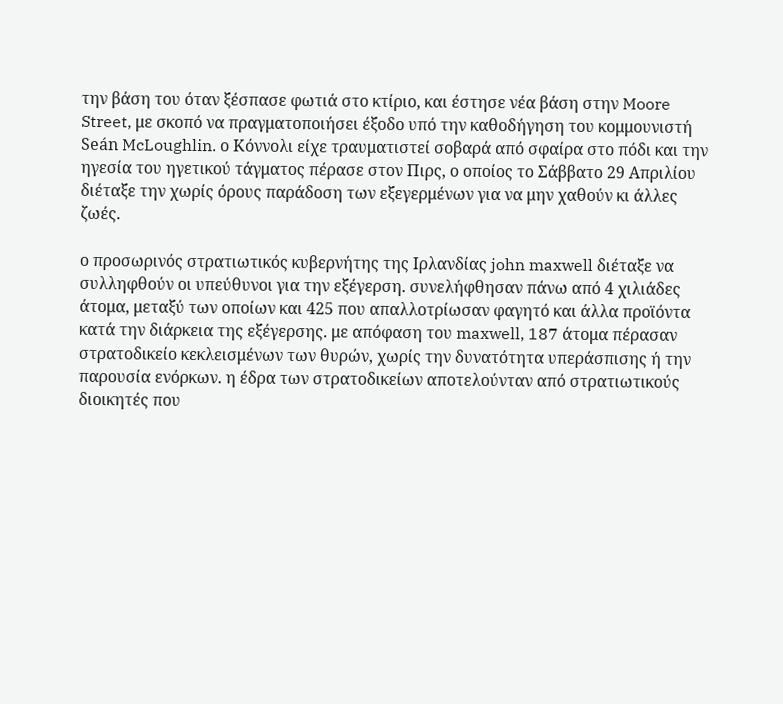την βάση του όταν ξέσπασε φωτιά στο κτίριο, και έστησε νέα βάση στην Moore Street, με σκοπό να πραγματοποιήσει έξοδο υπό την καθοδήγηση του κομμουνιστή Seán McLoughlin. ο Κόννολι είχε τραυματιστεί σοβαρά από σφαίρα στο πόδι και την ηγεσία του ηγετικού τάγματος πέρασε στον Πιρς, ο οποίος το Σάββατο 29 Απριλίου διέταξε την χωρίς όρους παράδοση των εξεγερμένων για να μην χαθούν κι άλλες ζωές.

ο προσωρινός στρατιωτικός κυβερνήτης της Ιρλανδίας john maxwell διέταξε να συλληφθούν οι υπεύθυνοι για την εξέγερση. συνελήφθησαν πάνω από 4 χιλιάδες άτομα, μεταξύ των οποίων και 425 που απαλλοτρίωσαν φαγητό και άλλα προϊόντα κατά την διάρκεια της εξέγερσης. με απόφαση του maxwell, 187 άτομα πέρασαν στρατοδικείο κεκλεισμένων των θυρών, χωρίς την δυνατότητα υπεράσπισης ή την παρουσία ενόρκων. η έδρα των στρατοδικείων αποτελούνταν από στρατιωτικούς διοικητές που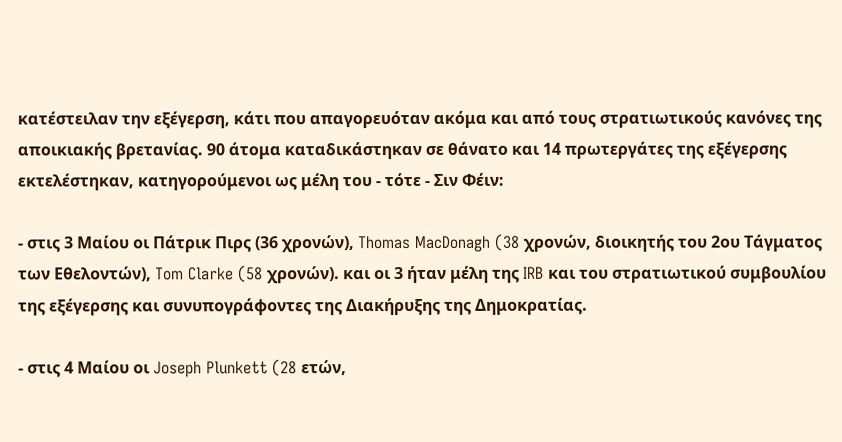κατέστειλαν την εξέγερση, κάτι που απαγορευόταν ακόμα και από τους στρατιωτικούς κανόνες της αποικιακής βρετανίας. 90 άτομα καταδικάστηκαν σε θάνατο και 14 πρωτεργάτες της εξέγερσης εκτελέστηκαν, κατηγορούμενοι ως μέλη του - τότε - Σιν Φέιν:

- στις 3 Μαίου οι Πάτρικ Πιρς (36 χρονών), Thomas MacDonagh (38 χρονών, διοικητής του 2ου Τάγματος των Εθελοντών), Tom Clarke (58 χρονών). και οι 3 ήταν μέλη της IRB και του στρατιωτικού συμβουλίου της εξέγερσης και συνυπογράφοντες της Διακήρυξης της Δημοκρατίας.

- στις 4 Μαίου οι Joseph Plunkett (28 ετών,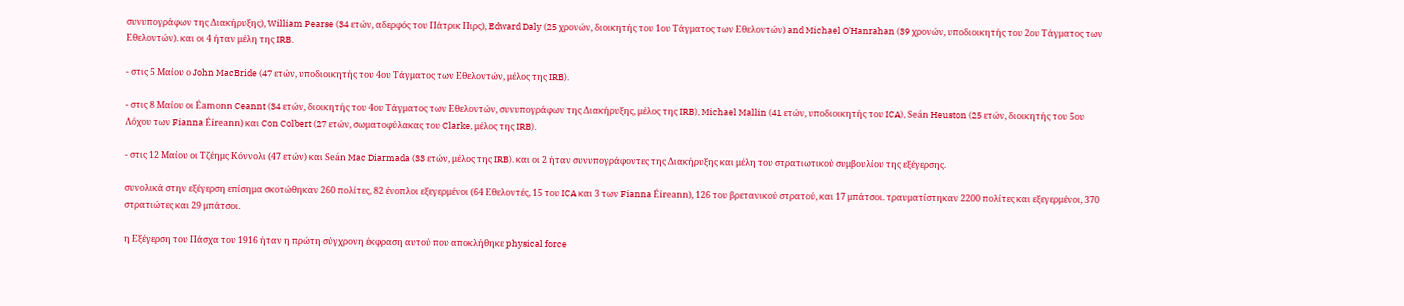συνυπογράφων της Διακήρυξης), William Pearse (34 ετών, αδερφός του Πάτρικ Πιρς), Edward Daly (25 χρονών, διοικητής του 1ου Τάγματος των Εθελοντών) and Michael O'Hanrahan (39 χρονών, υποδιοικητής του 2ου Τάγματος των Εθελοντών). και οι 4 ήταν μέλη της IRB.

- στις 5 Μαίου ο John MacBride (47 ετών, υποδιοικητής του 4ου Τάγματος των Εθελοντών, μέλος της IRB).

- στις 8 Μαίου οι Éamonn Ceannt (34 ετών, διοικητής του 4ου Τάγματος των Εθελοντών, συνυπογράφων της Διακήρυξης, μέλος της IRB), Michael Mallin (41 ετών, υποδιοικητής του ICA), Seán Heuston (25 ετών, διοικητής του 5ου Λόχου των Fianna Éireann) και Con Colbert (27 ετών, σωματοφύλακας του Clarke, μέλος της IRB).

- στις 12 Μαίου οι Τζέημς Κόννολι (47 ετών) και Seán Mac Diarmada (33 ετών, μέλος της IRB). και οι 2 ήταν συνυπογράφοντες της Διακήρυξης και μέλη του στρατιωτικού συμβουλίου της εξέγερσης.

συνολικά στην εξέγερση επίσημα σκοτώθηκαν 260 πολίτες, 82 ένοπλοι εξεγερμένοι (64 Εθελοντές, 15 του ICA και 3 των Fianna Éireann), 126 του βρετανικού στρατού, και 17 μπάτσοι. τραυματίστηκαν 2200 πολίτες και εξεγερμένοι, 370 στρατιώτες και 29 μπάτσοι.

η Εξέγερση του Πάσχα του 1916 ήταν η πρώτη σύγχρονη έκφραση αυτού που αποκλήθηκε physical force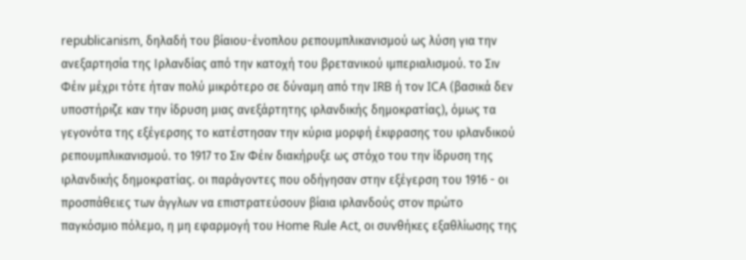republicanism, δηλαδή του βίαιου-ένοπλου ρεπουμπλικανισμού ως λύση για την ανεξαρτησία της Ιρλανδίας από την κατοχή του βρετανικού ιμπεριαλισμού. το Σιν Φέιν μέχρι τότε ήταν πολύ μικρότερο σε δύναμη από την IRB ή τον ICA (βασικά δεν υποστήριζε καν την ίδρυση μιας ανεξάρτητης ιρλανδικής δημοκρατίας), όμως τα γεγονότα της εξέγερσης το κατέστησαν την κύρια μορφή έκφρασης του ιρλανδικού ρεπουμπλικανισμού. το 1917 το Σιν Φέιν διακήρυξε ως στόχο του την ίδρυση της ιρλανδικής δημοκρατίας. οι παράγοντες που οδήγησαν στην εξέγερση του 1916 - οι προσπάθειες των άγγλων να επιστρατεύσουν βίαια ιρλανδούς στον πρώτο παγκόσμιο πόλεμο, η μη εφαρμογή του Home Rule Act, οι συνθήκες εξαθλίωσης της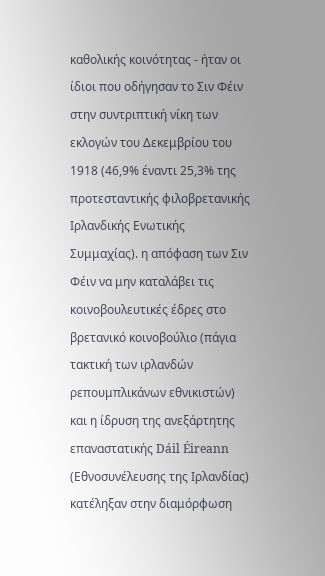καθολικής κοινότητας - ήταν οι ίδιοι που οδήγησαν το Σιν Φέιν στην συντριπτική νίκη των εκλογών του Δεκεμβρίου του 1918 (46,9% έναντι 25,3% της προτεσταντικής φιλοβρετανικής Ιρλανδικής Ενωτικής Συμμαχίας). η απόφαση των Σιν Φέιν να μην καταλάβει τις κοινοβουλευτικές έδρες στο βρετανικό κοινοβούλιο (πάγια τακτική των ιρλανδών ρεπουμπλικάνων εθνικιστών) και η ίδρυση της ανεξάρτητης επαναστατικής Dáil Éireann (Εθνοσυνέλευσης της Ιρλανδίας) κατέληξαν στην διαμόρφωση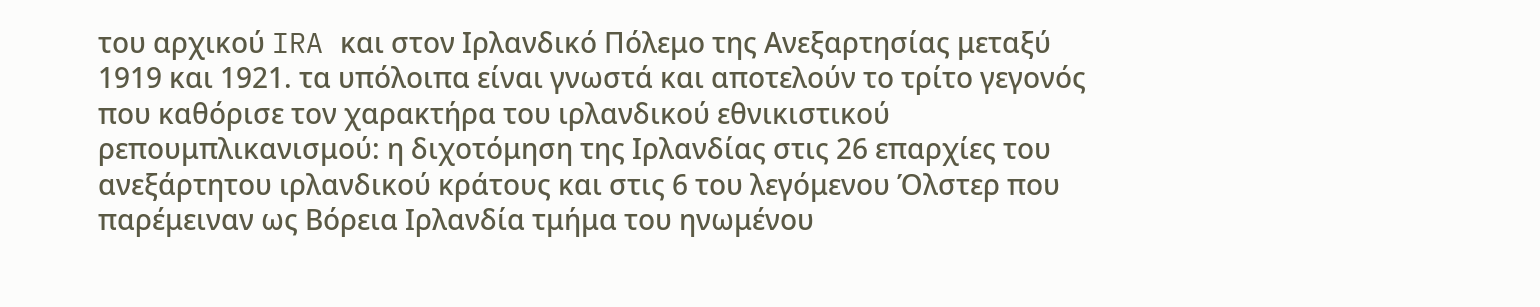του αρχικού IRA και στον Ιρλανδικό Πόλεμο της Ανεξαρτησίας μεταξύ 1919 και 1921. τα υπόλοιπα είναι γνωστά και αποτελούν το τρίτο γεγονός που καθόρισε τον χαρακτήρα του ιρλανδικού εθνικιστικού ρεπουμπλικανισμού: η διχοτόμηση της Ιρλανδίας στις 26 επαρχίες του ανεξάρτητου ιρλανδικού κράτους και στις 6 του λεγόμενου Όλστερ που παρέμειναν ως Βόρεια Ιρλανδία τμήμα του ηνωμένου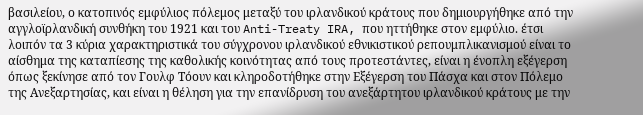βασιλείου, ο κατοπινός εμφύλιος πόλεμος μεταξύ του ιρλανδικού κράτους που δημιουργήθηκε από την αγγλοϊρλανδική συνθήκη του 1921 και του Anti-Treaty IRA, που ηττήθηκε στον εμφύλιο. έτσι λοιπόν τα 3 κύρια χαρακτηριστικά του σύγχρονου ιρλανδικού εθνικιστικού ρεπουμπλικανισμού είναι το αίσθημα της καταπίεσης της καθολικής κοινότητας από τους προτεστάντες, είναι η ένοπλη εξέγερση όπως ξεκίνησε από τον Γουλφ Τόουν και κληροδοτήθηκε στην Εξέγερση του Πάσχα και στον Πόλεμο της Ανεξαρτησίας, και είναι η θέληση για την επανίδρυση του ανεξάρτητου ιρλανδικού κράτους με την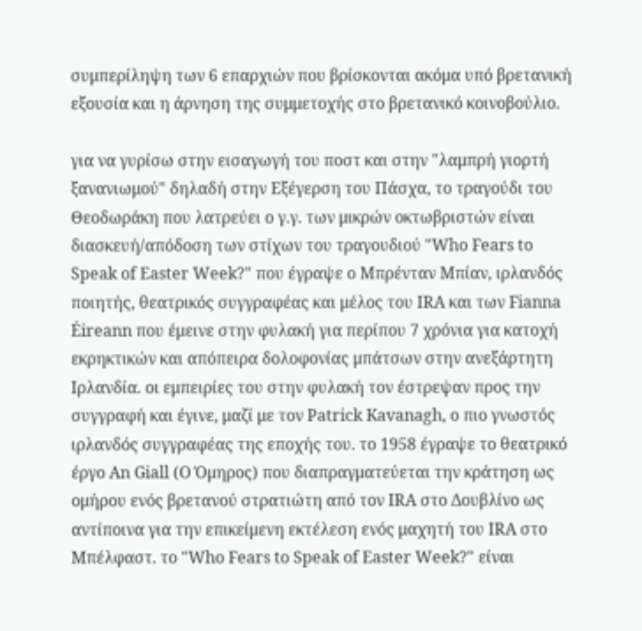συμπερίληψη των 6 επαρχιών που βρίσκονται ακόμα υπό βρετανική εξουσία και η άρνηση της συμμετοχής στο βρετανικό κοινοβούλιο.

για να γυρίσω στην εισαγωγή του ποστ και στην "λαμπρή γιορτή ξανανιωμού" δηλαδή στην Εξέγερση του Πάσχα, το τραγούδι του Θεοδωράκη που λατρεύει ο γ.γ. των μικρών οκτωβριστών είναι διασκευή/απόδοση των στίχων του τραγουδιού "Who Fears to Speak of Easter Week?" που έγραψε ο Μπρένταν Μπίαν, ιρλανδός ποιητής, θεατρικός συγγραφέας και μέλος του IRA και των Fianna Éireann που έμεινε στην φυλακή για περίπου 7 χρόνια για κατοχή εκρηκτικών και απόπειρα δολοφονίας μπάτσων στην ανεξάρτητη Ιρλανδία. οι εμπειρίες του στην φυλακή τον έστρεψαν προς την συγγραφή και έγινε, μαζί με τον Patrick Kavanagh, ο πιο γνωστός ιρλανδός συγγραφέας της εποχής του. το 1958 έγραψε το θεατρικό έργο An Giall (Ο Όμηρος) που διαπραγματεύεται την κράτηση ως ομήρου ενός βρετανού στρατιώτη από τον IRA στο Δουβλίνο ως αντίποινα για την επικείμενη εκτέλεση ενός μαχητή του IRA στο Μπέλφαστ. το "Who Fears to Speak of Easter Week?" είναι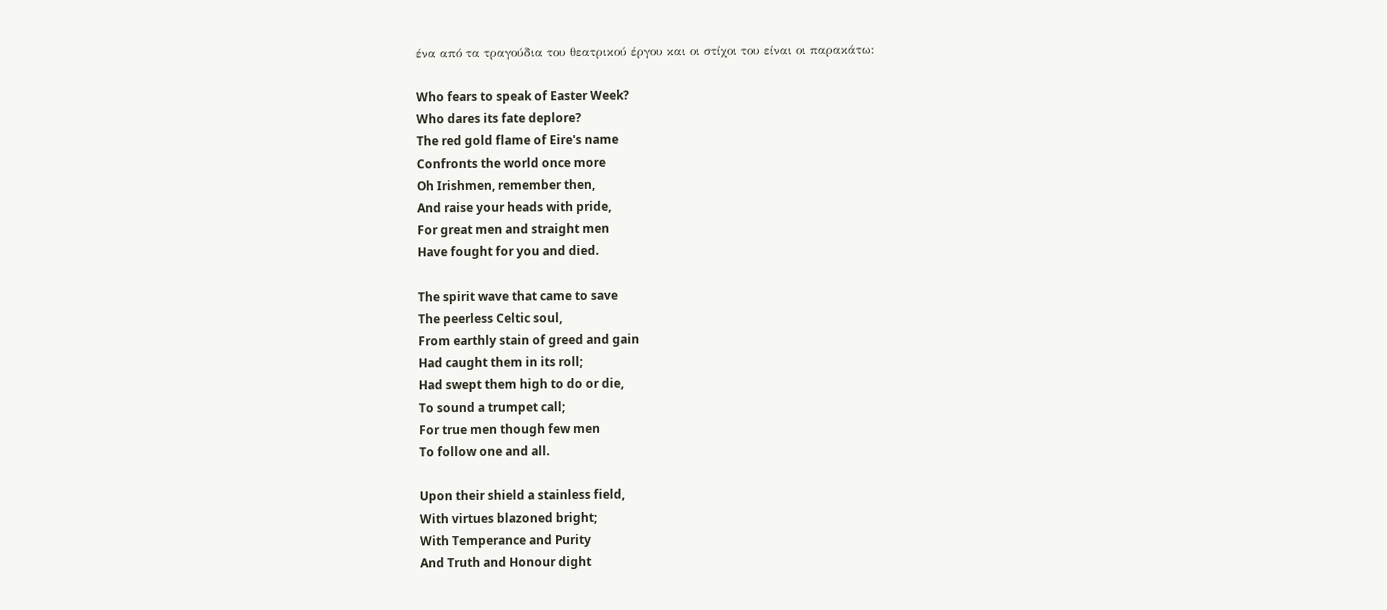ένα από τα τραγούδια του θεατρικού έργου και οι στίχοι του είναι οι παρακάτω:

Who fears to speak of Easter Week?
Who dares its fate deplore?
The red gold flame of Eire's name
Confronts the world once more
Oh Irishmen, remember then,
And raise your heads with pride,
For great men and straight men
Have fought for you and died.

The spirit wave that came to save
The peerless Celtic soul,
From earthly stain of greed and gain
Had caught them in its roll;
Had swept them high to do or die,
To sound a trumpet call;
For true men though few men
To follow one and all.

Upon their shield a stainless field,
With virtues blazoned bright;
With Temperance and Purity
And Truth and Honour dight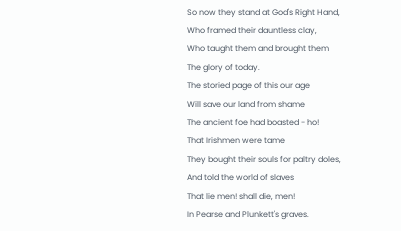So now they stand at God's Right Hand,
Who framed their dauntless clay,
Who taught them and brought them
The glory of today.
The storied page of this our age
Will save our land from shame
The ancient foe had boasted - ho!
That Irishmen were tame
They bought their souls for paltry doles,
And told the world of slaves
That lie men! shall die, men!
In Pearse and Plunkett's graves.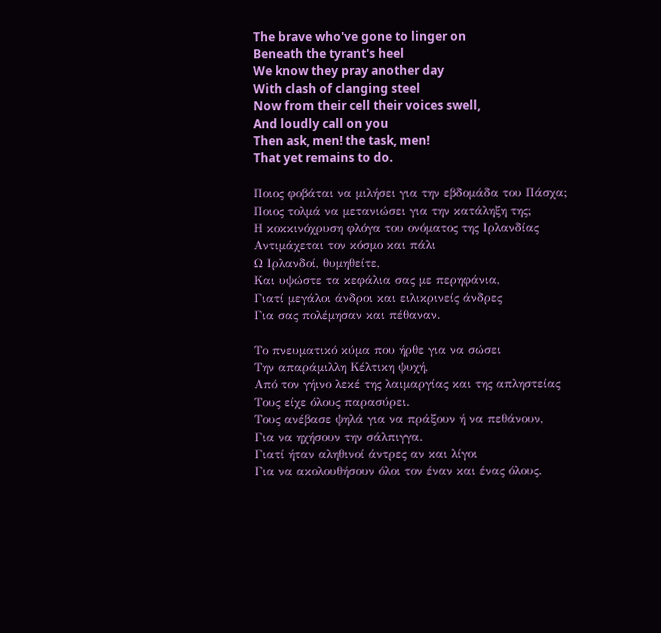The brave who've gone to linger on
Beneath the tyrant's heel
We know they pray another day
With clash of clanging steel
Now from their cell their voices swell,
And loudly call on you
Then ask, men! the task, men!
That yet remains to do.

Ποιος φοβάται να μιλήσει για την εβδομάδα του Πάσχα;
Ποιος τολμά να μετανιώσει για την κατάληξη της;
Η κοκκινόχρυση φλόγα του ονόματος της Ιρλανδίας
Αντιμάχεται τον κόσμο και πάλι
Ω Ιρλανδοί, θυμηθείτε,
Και υψώστε τα κεφάλια σας με περηφάνια,
Γιατί μεγάλοι άνδροι και ειλικρινείς άνδρες
Για σας πολέμησαν και πέθαναν.

Το πνευματικό κύμα που ήρθε για να σώσει
Την απαράμιλλη Κέλτικη ψυχή,
Από τον γήινο λεκέ της λαιμαργίας και της απληστείας
Τους είχε όλους παρασύρει.
Τους ανέβασε ψηλά για να πράξουν ή να πεθάνουν,
Για να ηχήσουν την σάλπιγγα.
Γιατί ήταν αληθινοί άντρες αν και λίγοι
Για να ακολουθήσουν όλοι τον έναν και ένας όλους.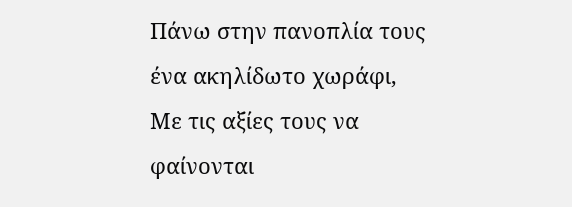Πάνω στην πανοπλία τους ένα ακηλίδωτο χωράφι,
Με τις αξίες τους να φαίνονται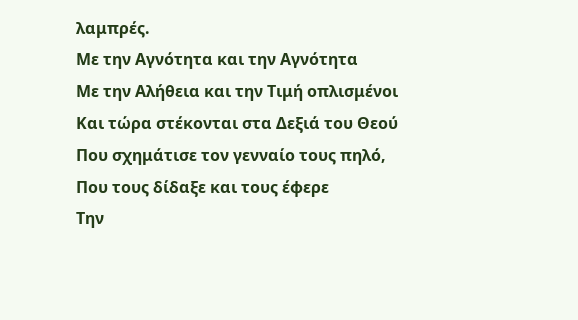λαμπρές.
Με την Αγνότητα και την Αγνότητα
Με την Αλήθεια και την Τιμή οπλισμένοι
Και τώρα στέκονται στα Δεξιά του Θεού
Που σχημάτισε τον γενναίο τους πηλό,
Που τους δίδαξε και τους έφερε
Την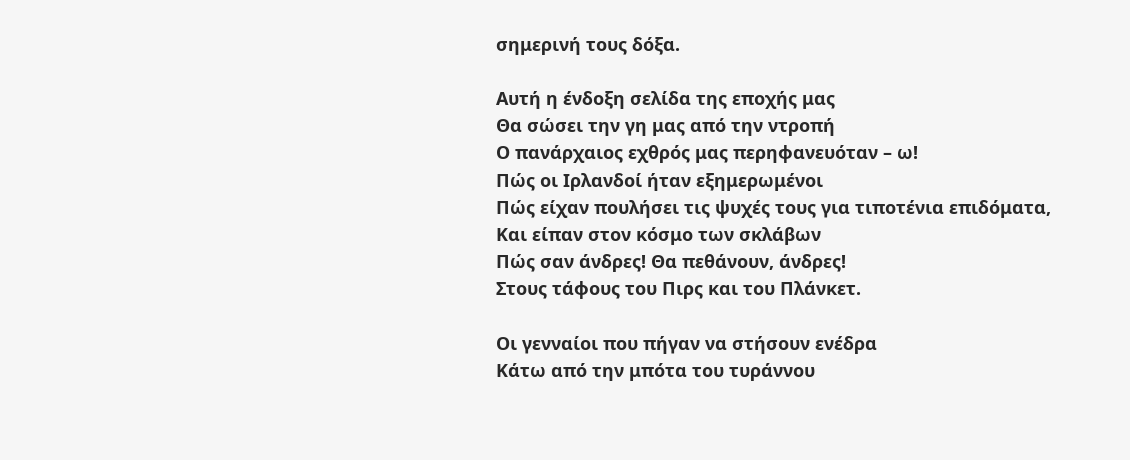σημερινή τους δόξα.

Αυτή η ένδοξη σελίδα της εποχής μας
Θα σώσει την γη μας από την ντροπή
Ο πανάρχαιος εχθρός μας περηφανευόταν – ω!
Πώς οι Ιρλανδοί ήταν εξημερωμένοι
Πώς είχαν πουλήσει τις ψυχές τους για τιποτένια επιδόματα,
Και είπαν στον κόσμο των σκλάβων
Πώς σαν άνδρες! Θα πεθάνουν, άνδρες!
Στους τάφους του Πιρς και του Πλάνκετ.

Οι γενναίοι που πήγαν να στήσουν ενέδρα
Κάτω από την μπότα του τυράννου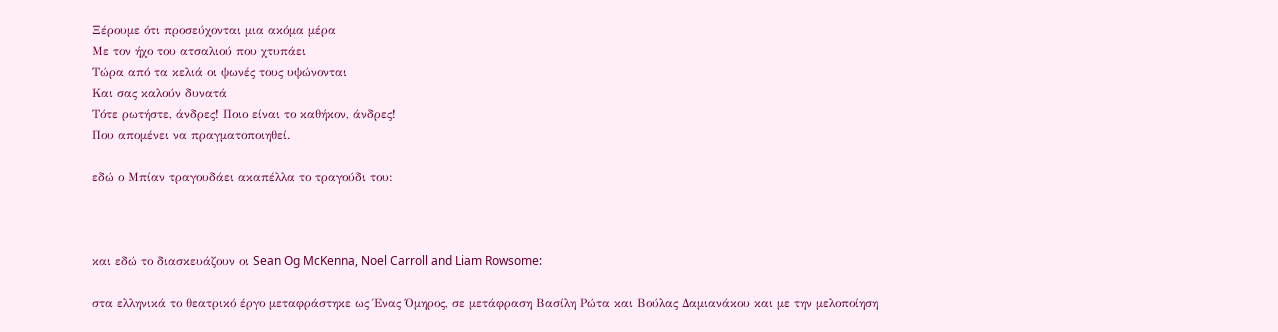Ξέρουμε ότι προσεύχονται μια ακόμα μέρα
Με τον ήχο του ατσαλιού που χτυπάει
Τώρα από τα κελιά οι ψωνές τους υψώνονται
Και σας καλούν δυνατά
Τότε ρωτήστε, άνδρες! Ποιο είναι το καθήκον, άνδρες!
Που απομένει να πραγματοποιηθεί.

εδώ ο Μπίαν τραγουδάει ακαπέλλα το τραγούδι του:



και εδώ το διασκευάζουν οι Sean Og McKenna, Noel Carroll and Liam Rowsome:

στα ελληνικά το θεατρικό έργο μεταφράστηκε ως Ένας Όμηρος, σε μετάφραση Βασίλη Ρώτα και Βούλας Δαμιανάκου και με την μελοποίηση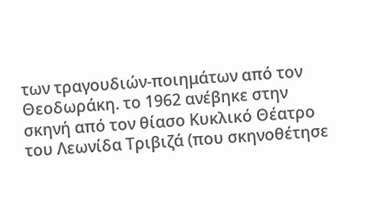των τραγουδιών-ποιημάτων από τον Θεοδωράκη. το 1962 ανέβηκε στην σκηνή από τον θίασο Κυκλικό Θέατρο του Λεωνίδα Τριβιζά (που σκηνοθέτησε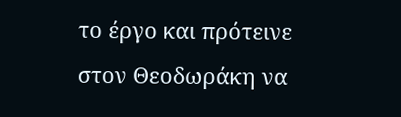το έργο και πρότεινε στον Θεοδωράκη να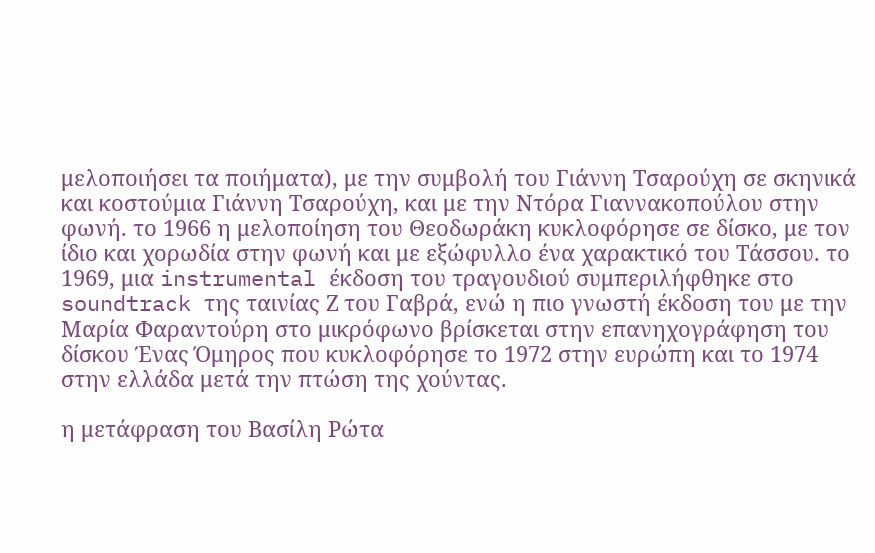μελοποιήσει τα ποιήματα), με την συμβολή του Γιάννη Τσαρούχη σε σκηνικά και κοστούμια Γιάννη Τσαρούχη, και με την Ντόρα Γιαννακοπούλου στην φωνή. το 1966 η μελοποίηση του Θεοδωράκη κυκλοφόρησε σε δίσκο, με τον ίδιο και χορωδία στην φωνή και με εξώφυλλο ένα χαρακτικό του Τάσσου. το 1969, μια instrumental έκδοση του τραγουδιού συμπεριλήφθηκε στο soundtrack της ταινίας Ζ του Γαβρά, ενώ η πιο γνωστή έκδοση του με την Μαρία Φαραντούρη στο μικρόφωνο βρίσκεται στην επανηχογράφηση του δίσκου Ένας Όμηρος που κυκλοφόρησε το 1972 στην ευρώπη και το 1974 στην ελλάδα μετά την πτώση της χούντας.

η μετάφραση του Βασίλη Ρώτα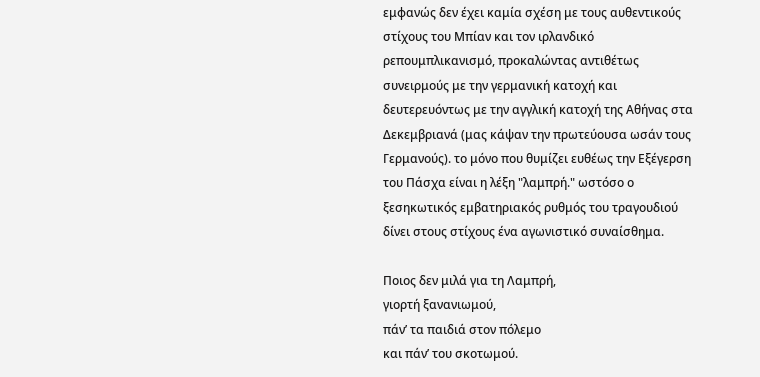εμφανώς δεν έχει καμία σχέση με τους αυθεντικούς στίχους του Μπίαν και τον ιρλανδικό ρεπουμπλικανισμό, προκαλώντας αντιθέτως συνειρμούς με την γερμανική κατοχή και δευτερευόντως με την αγγλική κατοχή της Αθήνας στα Δεκεμβριανά (μας κάψαν την πρωτεύουσα ωσάν τους Γερμανούς). το μόνο που θυμίζει ευθέως την Εξέγερση του Πάσχα είναι η λέξη "λαμπρή." ωστόσο ο ξεσηκωτικός εμβατηριακός ρυθμός του τραγουδιού δίνει στους στίχους ένα αγωνιστικό συναίσθημα.

Ποιος δεν μιλά για τη Λαμπρή,
γιορτή ξανανιωμού,
πάν’ τα παιδιά στον πόλεμο
και πάν’ του σκοτωμού.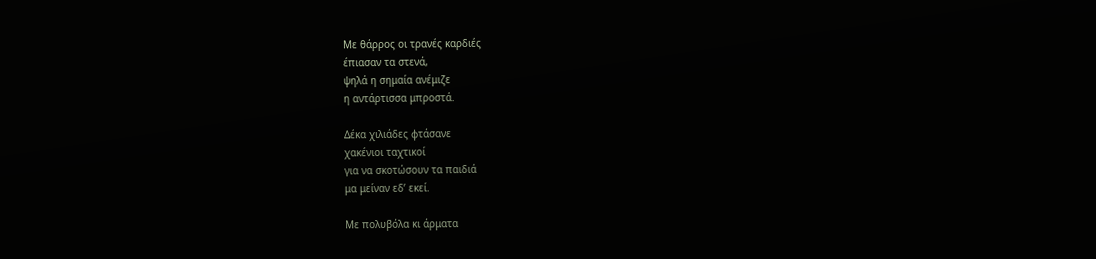Με θάρρος οι τρανές καρδιές
έπιασαν τα στενά,
ψηλά η σημαία ανέμιζε
η αντάρτισσα μπροστά.

Δέκα χιλιάδες φτάσανε
χακένιοι ταχτικοί
για να σκοτώσουν τα παιδιά
μα μείναν εδ’ εκεί.

Με πολυβόλα κι άρματα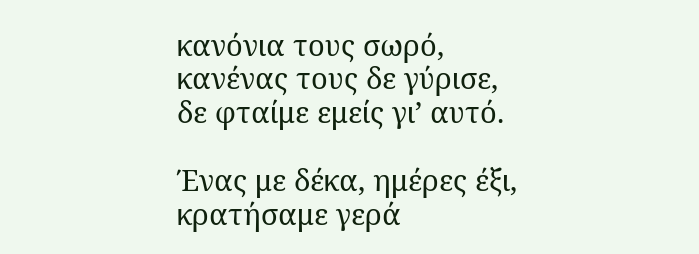κανόνια τους σωρό,
κανένας τους δε γύρισε,
δε φταίμε εμείς γι’ αυτό.

Ένας με δέκα, ημέρες έξι,
κρατήσαμε γερά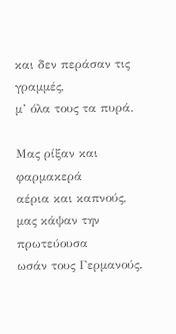και δεν περάσαν τις γραμμές,
μ’ όλα τους τα πυρά.

Μας ρίξαν και φαρμακερά
αέρια και καπνούς,
μας κάψαν την πρωτεύουσα
ωσάν τους Γερμανούς.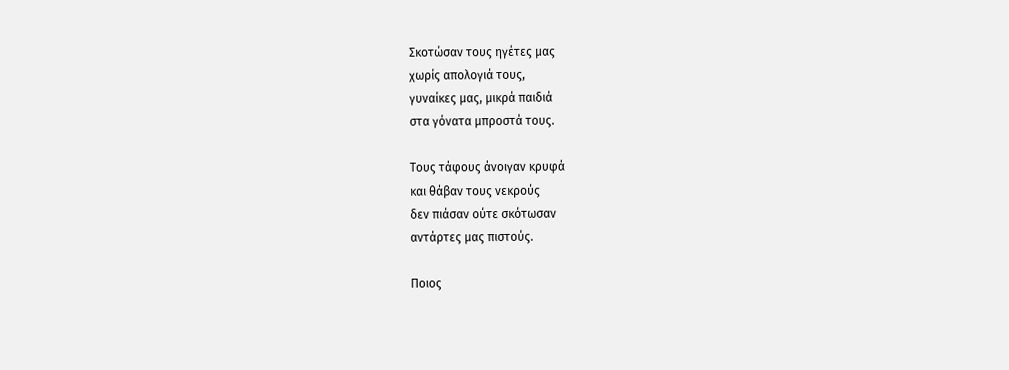Σκοτώσαν τους ηγέτες μας
χωρίς απολογιά τους,
γυναίκες μας, μικρά παιδιά
στα γόνατα μπροστά τους.

Τους τάφους άνοιγαν κρυφά
και θάβαν τους νεκρούς
δεν πιάσαν ούτε σκότωσαν
αντάρτες μας πιστούς.

Ποιος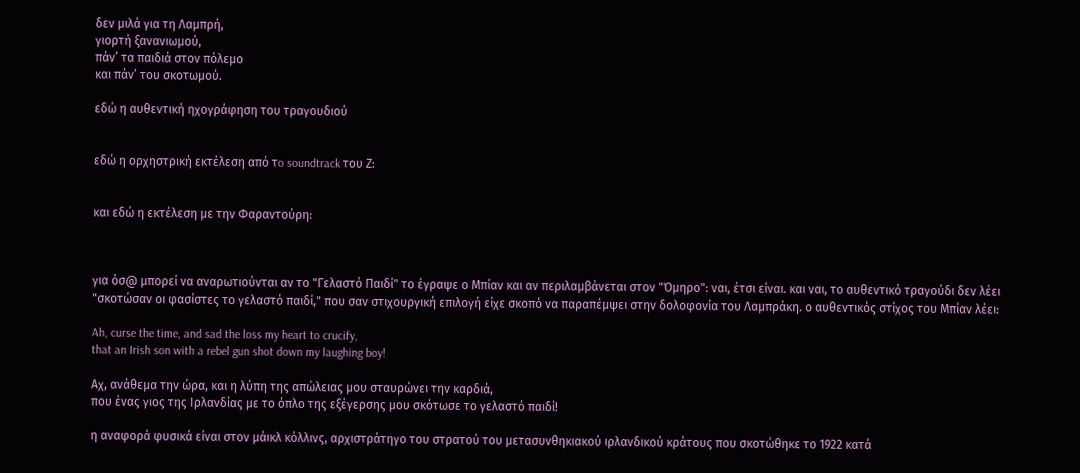δεν μιλά για τη Λαμπρή,
γιορτή ξανανιωμού,
πάν’ τα παιδιά στον πόλεμο
και πάν’ του σκοτωμού.

εδώ η αυθεντική ηχογράφηση του τραγουδιού


εδώ η ορχηστρική εκτέλεση από τo soundtrack του Ζ:


και εδώ η εκτέλεση με την Φαραντούρη:



για όσ@ μπορεί να αναρωτιούνται αν το "Γελαστό Παιδί" το έγραψε ο Μπίαν και αν περιλαμβάνεται στον "Όμηρο": ναι, έτσι είναι. και ναι, το αυθεντικό τραγούδι δεν λέει "σκοτώσαν οι φασίστες το γελαστό παιδί," που σαν στιχουργική επιλογή είχε σκοπό να παραπέμψει στην δολοφονία του Λαμπράκη. ο αυθεντικός στίχος του Μπίαν λέει:

Ah, curse the time, and sad the loss my heart to crucify,
that an Irish son with a rebel gun shot down my laughing boy!

Αχ, ανάθεμα την ώρα, και η λύπη της απώλειας μου σταυρώνει την καρδιά,
που ένας γιος της Ιρλανδίας με το όπλο της εξέγερσης μου σκότωσε το γελαστό παιδί!

η αναφορά φυσικά είναι στον μάικλ κόλλινς, αρχιστράτηγο του στρατού του μετασυνθηκιακού ιρλανδικού κράτους που σκοτώθηκε το 1922 κατά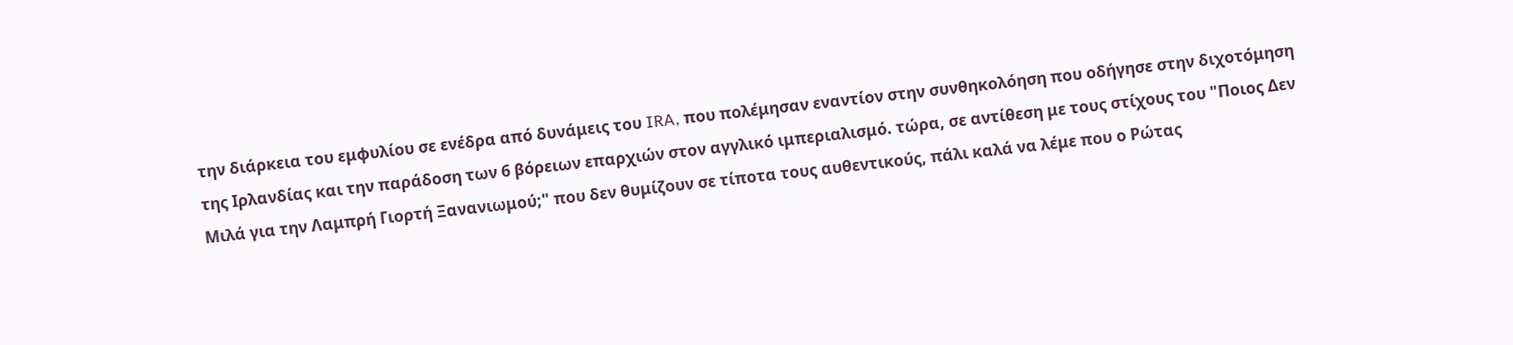την διάρκεια του εμφυλίου σε ενέδρα από δυνάμεις του IRA, που πολέμησαν εναντίον στην συνθηκολόηση που οδήγησε στην διχοτόμηση της Ιρλανδίας και την παράδοση των 6 βόρειων επαρχιών στον αγγλικό ιμπεριαλισμό. τώρα, σε αντίθεση με τους στίχους του "Ποιος Δεν Μιλά για την Λαμπρή Γιορτή Ξανανιωμού;" που δεν θυμίζουν σε τίποτα τους αυθεντικούς, πάλι καλά να λέμε που ο Ρώτας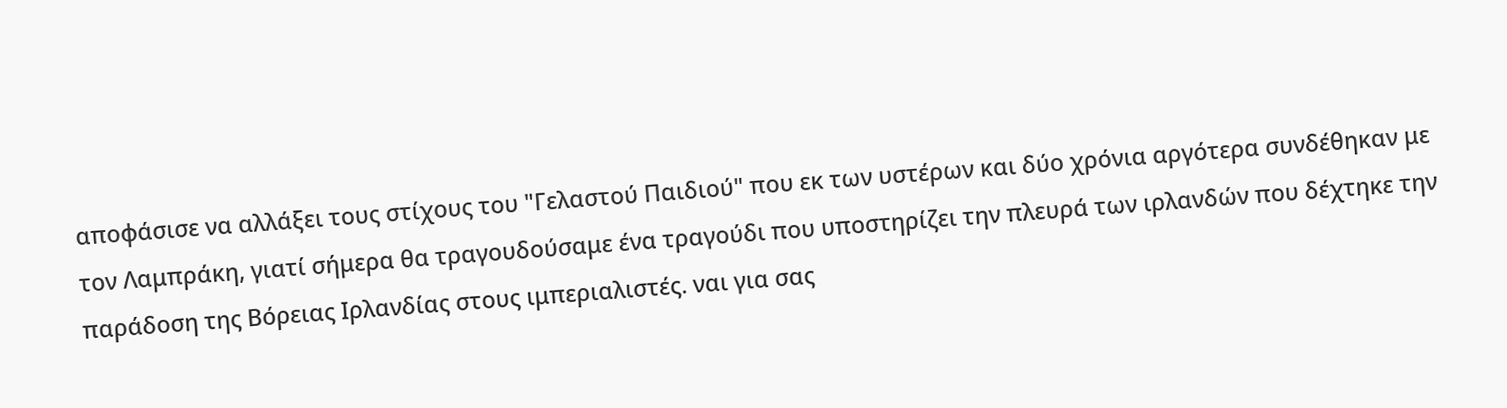αποφάσισε να αλλάξει τους στίχους του "Γελαστού Παιδιού" που εκ των υστέρων και δύο χρόνια αργότερα συνδέθηκαν με τον Λαμπράκη, γιατί σήμερα θα τραγουδούσαμε ένα τραγούδι που υποστηρίζει την πλευρά των ιρλανδών που δέχτηκε την παράδοση της Βόρειας Ιρλανδίας στους ιμπεριαλιστές. ναι για σας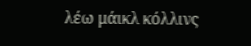λέω μάικλ κόλλινς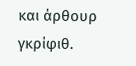και άρθουρ γκρίφιθ.